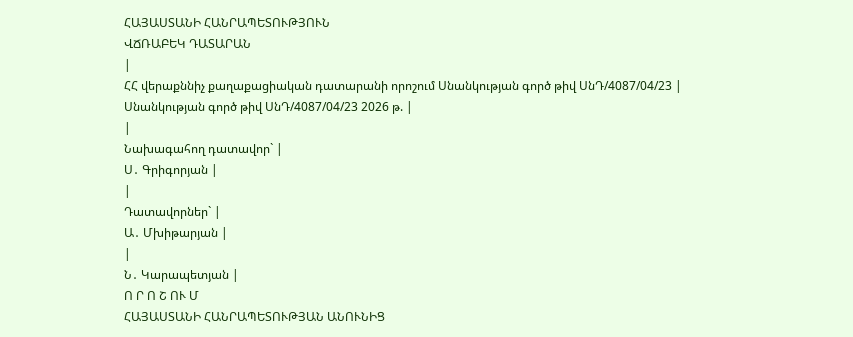ՀԱՅԱՍՏԱՆԻ ՀԱՆՐԱՊԵՏՈՒԹՅՈՒՆ
ՎՃՌԱԲԵԿ ԴԱՏԱՐԱՆ
|
ՀՀ վերաքննիչ քաղաքացիական դատարանի որոշում Սնանկության գործ թիվ ՍնԴ/4087/04/23 |
Սնանկության գործ թիվ ՍնԴ/4087/04/23 2026 թ. |
|
Նախագահող դատավոր` |
Ս․ Գրիգորյան |
|
Դատավորներ` |
Ա․ Մխիթարյան |
|
Ն․ Կարապետյան |
Ո Ր Ո Շ ՈՒ Մ
ՀԱՅԱՍՏԱՆԻ ՀԱՆՐԱՊԵՏՈՒԹՅԱՆ ԱՆՈՒՆԻՑ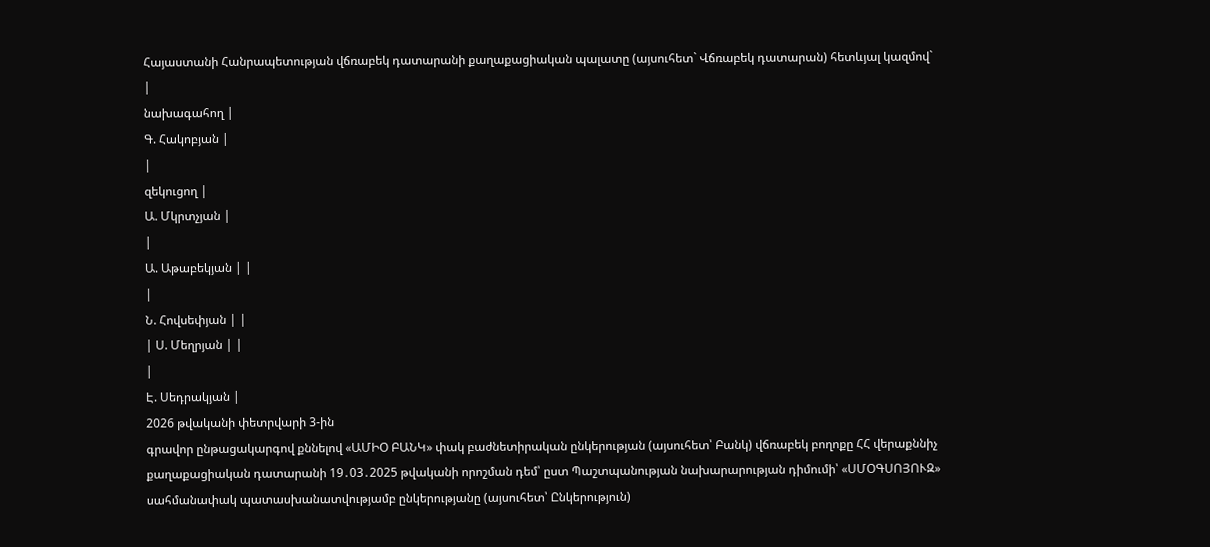Հայաստանի Հանրապետության վճռաբեկ դատարանի քաղաքացիական պալատը (այսուհետ` Վճռաբեկ դատարան) հետևյալ կազմով`
|
նախագահող |
Գ. Հակոբյան |
|
զեկուցող |
Ա. Մկրտչյան |
|
Ա. Աթաբեկյան | |
|
Ն. Հովսեփյան | |
| Ս. Մեղրյան | |
|
Է. Սեդրակյան |
2026 թվականի փետրվարի 3-ին
գրավոր ընթացակարգով քննելով «ԱՄԻՕ ԲԱՆԿ» փակ բաժնետիրական ընկերության (այսուհետ՝ Բանկ) վճռաբեկ բողոքը ՀՀ վերաքննիչ քաղաքացիական դատարանի 19․03․2025 թվականի որոշման դեմ՝ ըստ Պաշտպանության նախարարության դիմումի՝ «ՍՄՕԳՍՈՅՈՒԶ» սահմանափակ պատասխանատվությամբ ընկերությանը (այսուհետ՝ Ընկերություն)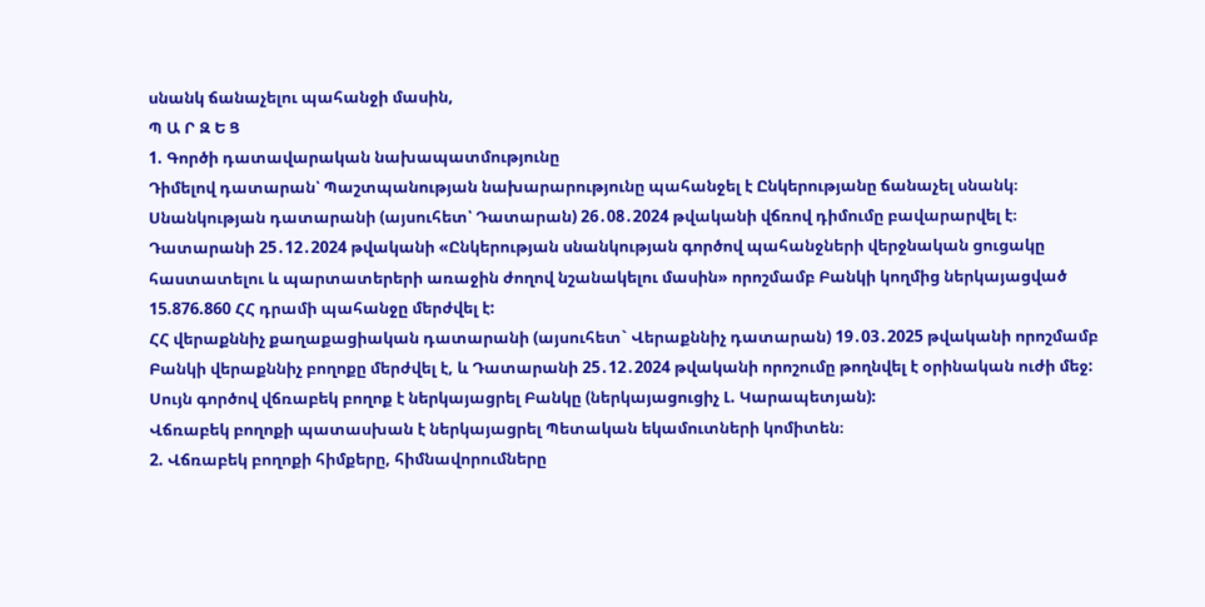սնանկ ճանաչելու պահանջի մասին,
Պ Ա Ր Զ Ե Ց
1. Գործի դատավարական նախապատմությունը
Դիմելով դատարան՝ Պաշտպանության նախարարությունը պահանջել է Ընկերությանը ճանաչել սնանկ։
Սնանկության դատարանի (այսուհետ՝ Դատարան) 26․08․2024 թվականի վճռով դիմումը բավարարվել է։
Դատարանի 25․12․2024 թվականի «Ընկերության սնանկության գործով պահանջների վերջնական ցուցակը հաստատելու և պարտատերերի առաջին ժողով նշանակելու մասին» որոշմամբ Բանկի կողմից ներկայացված 15.876.860 ՀՀ դրամի պահանջը մերժվել է:
ՀՀ վերաքննիչ քաղաքացիական դատարանի (այսուհետ` Վերաքննիչ դատարան) 19․03․2025 թվականի որոշմամբ Բանկի վերաքննիչ բողոքը մերժվել է, և Դատարանի 25․12․2024 թվականի որոշումը թողնվել է օրինական ուժի մեջ:
Սույն գործով վճռաբեկ բողոք է ներկայացրել Բանկը (ներկայացուցիչ Լ. Կարապետյան):
Վճռաբեկ բողոքի պատասխան է ներկայացրել Պետական եկամուտների կոմիտեն։
2. Վճռաբեկ բողոքի հիմքերը, հիմնավորումները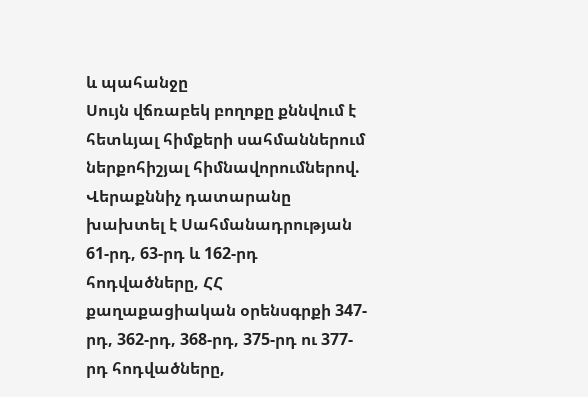և պահանջը
Սույն վճռաբեկ բողոքը քննվում է հետևյալ հիմքերի սահմաններում ներքոհիշյալ հիմնավորումներով.
Վերաքննիչ դատարանը խախտել է Սահմանադրության 61-րդ, 63-րդ և 162-րդ հոդվածները, ՀՀ քաղաքացիական օրենսգրքի 347-րդ, 362-րդ, 368-րդ, 375-րդ ու 377-րդ հոդվածները,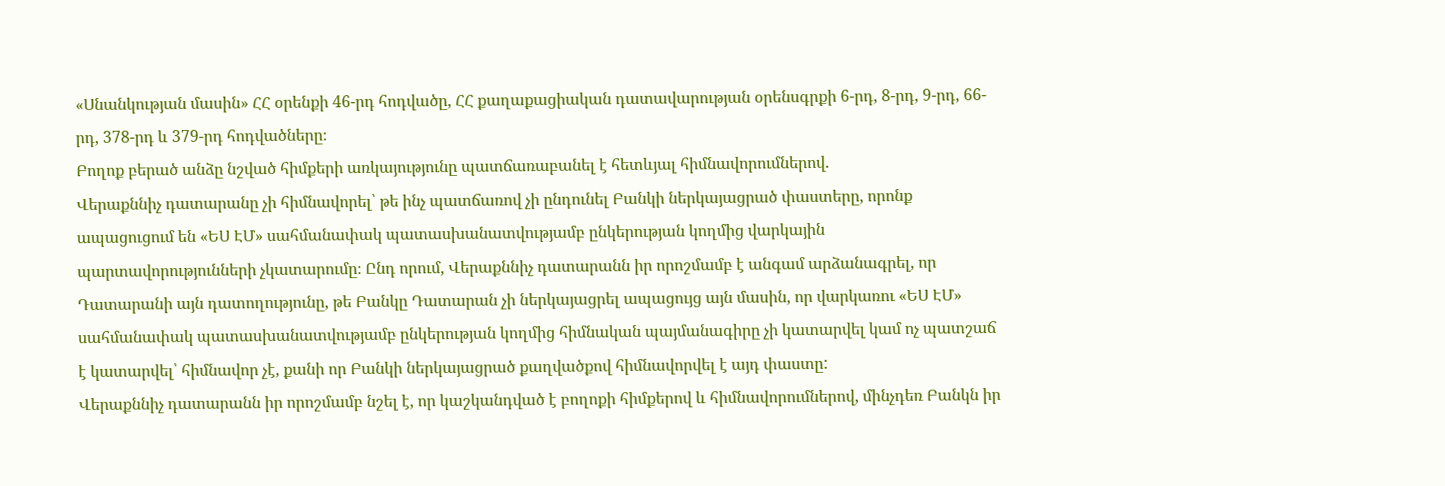«Սնանկության մասին» ՀՀ օրենքի 46-րդ հոդվածը, ՀՀ քաղաքացիական դատավարության օրենսգրքի 6-րդ, 8-րդ, 9-րդ, 66-րդ, 378-րդ և 379-րդ հոդվածները։
Բողոք բերած անձը նշված հիմքերի առկայությունը պատճառաբանել է հետևյալ հիմնավորումներով.
Վերաքննիչ դատարանը չի հիմնավորել՝ թե ինչ պատճառով չի ընդունել Բանկի ներկայացրած փաստերը, որոնք ապացուցում են «ԵՍ ԷՄ» սահմանափակ պատասխանատվությամբ ընկերության կողմից վարկային պարտավորությունների չկատարումը։ Ընդ որում, Վերաքննիչ դատարանն իր որոշմամբ է անգամ արձանագրել, որ Դատարանի այն դատողությունը, թե Բանկը Դատարան չի ներկայացրել ապացույց այն մասին, որ վարկառու «ԵՍ ԷՄ» սահմանափակ պատասխանատվությամբ ընկերության կողմից հիմնական պայմանագիրը չի կատարվել կամ ոչ պատշաճ է կատարվել՝ հիմնավոր չէ, քանի որ Բանկի ներկայացրած քաղվածքով հիմնավորվել է այդ փաստը:
Վերաքննիչ դատարանն իր որոշմամբ նշել է, որ կաշկանդված է բողոքի հիմքերով և հիմնավորումներով, մինչդեռ Բանկն իր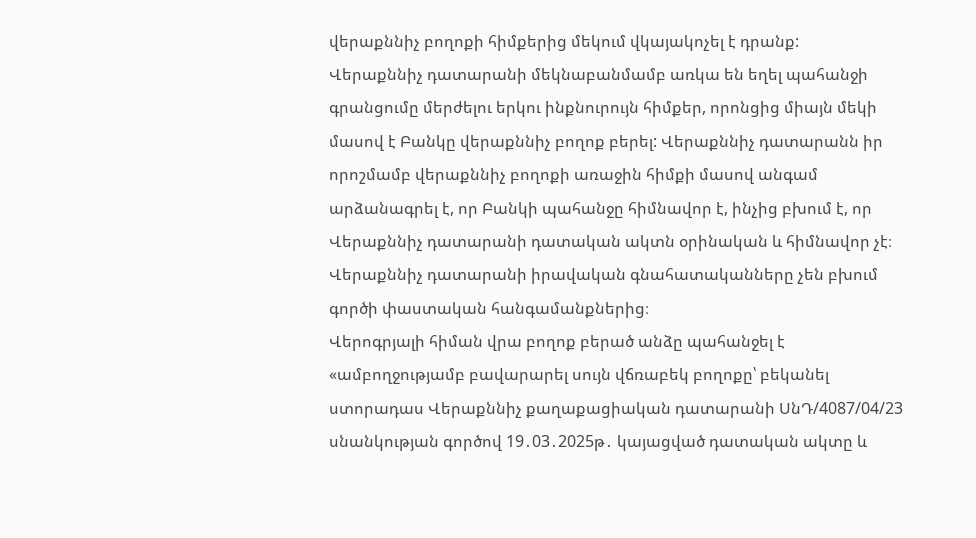վերաքննիչ բողոքի հիմքերից մեկում վկայակոչել է դրանք:
Վերաքննիչ դատարանի մեկնաբանմամբ առկա են եղել պահանջի գրանցումը մերժելու երկու ինքնուրույն հիմքեր, որոնցից միայն մեկի մասով է Բանկը վերաքննիչ բողոք բերել: Վերաքննիչ դատարանն իր որոշմամբ վերաքննիչ բողոքի առաջին հիմքի մասով անգամ արձանագրել է, որ Բանկի պահանջը հիմնավոր է, ինչից բխում է, որ Վերաքննիչ դատարանի դատական ակտն օրինական և հիմնավոր չէ։
Վերաքննիչ դատարանի իրավական գնահատականները չեն բխում գործի փաստական հանգամանքներից։
Վերոգրյալի հիման վրա բողոք բերած անձը պահանջել է «ամբողջությամբ բավարարել սույն վճռաբեկ բողոքը՝ բեկանել ստորադաս Վերաքննիչ քաղաքացիական դատարանի ՍնԴ/4087/04/23 սնանկության գործով 19․03․2025թ․ կայացված դատական ակտը և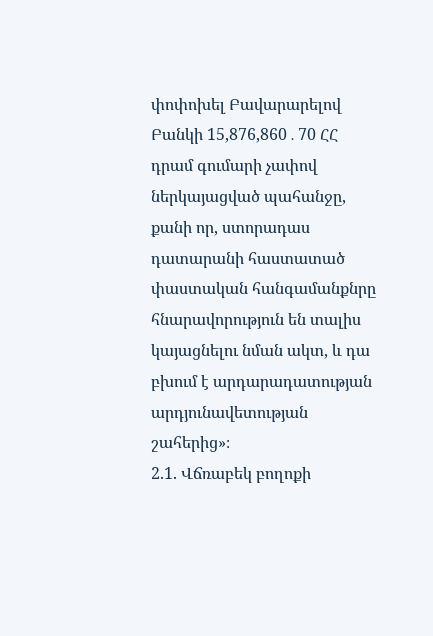փոփոխել Բավարարելով Բանկի 15,876,860․70 ՀՀ դրամ գումարի չափով ներկայացված պահանջը, քանի որ, ստորադաս դատարանի հաստատած փաստական հանգամանքնրը հնարավորություն են տալիս կայացնելու նման ակտ, և դա բխում է արդարադատության արդյունավետության շահերից»։
2.1. Վճռաբեկ բողոքի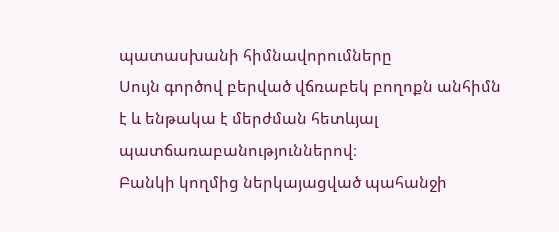պատասխանի հիմնավորումները
Սույն գործով բերված վճռաբեկ բողոքն անհիմն է և ենթակա է մերժման հետևյալ պատճառաբանություններով։
Բանկի կողմից ներկայացված պահանջի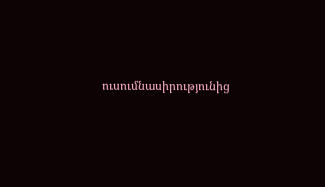ուսումնասիրությունից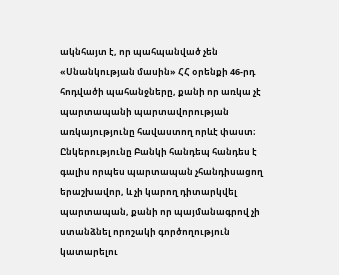ակնհայտ է, որ պահպանված չեն «Սնանկության մասին» ՀՀ օրենքի 46-րդ հոդվածի պահանջները, քանի որ առկա չէ պարտապանի պարտավորության առկայությունը հավաստող որևէ փաստ։
Ընկերությունը Բանկի հանդեպ հանդես է գալիս որպես պարտապան չհանդիսացող երաշխավոր, և չի կարող դիտարկվել պարտապան, քանի որ պայմանագրով չի ստանձնել որոշակի գործողություն կատարելու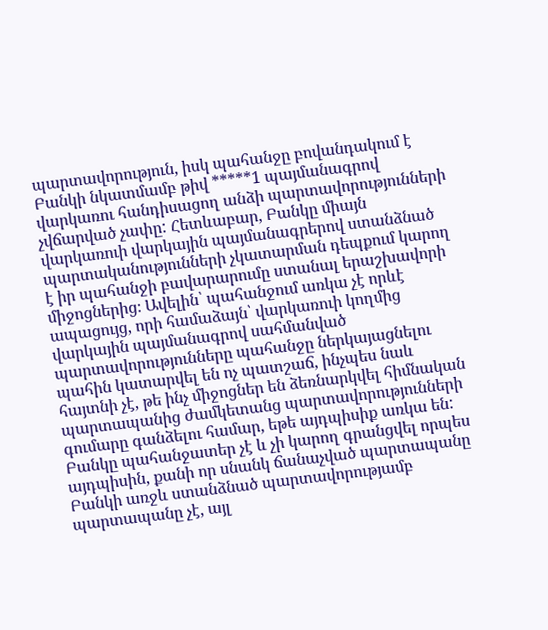պարտավորություն, իսկ պահանջը բովանդակում է Բանկի նկատմամբ թիվ *****1 պայմանագրով վարկառու հանդիսացող անձի պարտավորությունների չվճարված չափը: Հետևաբար, Բանկը միայն վարկառուի վարկային պայմանագրերով ստանձնած պարտականությունների չկատարման դեպքում կարող է իր պահանջի բավարարումը ստանալ երաշխավորի միջոցներից։ Ավելին՝ պահանջում առկա չէ որևէ ապացույց, որի համաձայն՝ վարկառուի կողմից վարկային պայմանագրով սահմանված պարտավորությունները պահանջը ներկայացնելու պահին կատարվել են ոչ պատշաճ, ինչպես նաև հայտնի չէ, թե ինչ միջոցներ են ձեռնարկվել հիմնական պարտապանից ժամկետանց պարտավորությունների գումարը գանձելու համար, եթե այդպիսիք առկա են:
Բանկը պահանջատեր չէ և չի կարող գրանցվել որպես այդպիսին, քանի որ սնանկ ճանաչված պարտապանը Բանկի առջև ստանձնած պարտավորությամբ պարտապանը չէ, այլ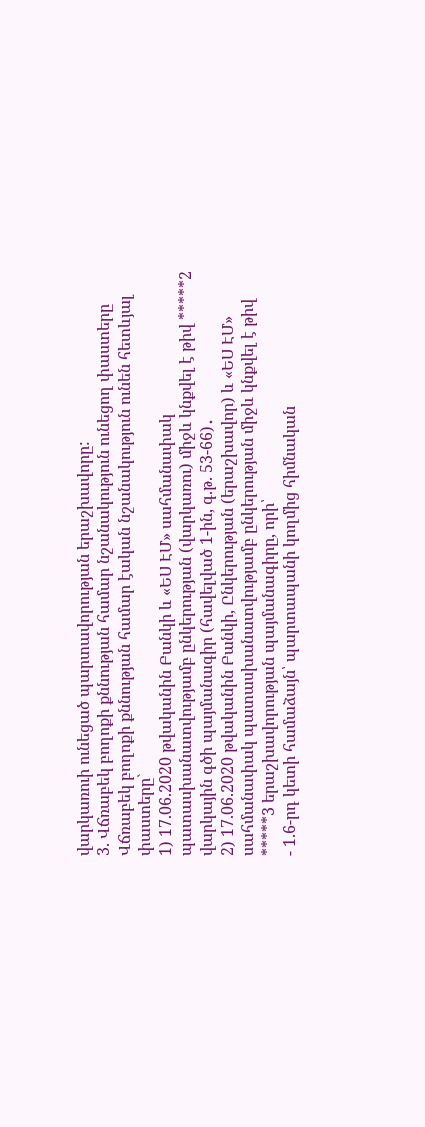վարկառուի ունեցած պարտավորության երաշխավորը:
3. Վճռաբեկ բողոքի քննության համար նշանակություն ունեցող փաստերը
Վճռաբեկ բողոքի քննության համար էական նշանակություն ունեն հետևյալ փաստերը`
1) 17.06.2020 թվականին Բանկի և «ԵՍ ԷՄ» սահմանափակ պատասխանատվությամբ ընկերության (վարկառու) միջև կնքվել է թիվ *****2 վարկային գծի պայմանագիր (հավելված 1-ին, գ.թ. 53-66)․
2) 17.06.2020 թվականին Բանկի, Ընկերության (երաշխավոր) և «ԵՍ ԷՄ» սահմանափակ պատասխանատվությամբ ընկերության միջև կնքվել է թիվ *****3 երաշխավորության պայմանագիրը, որի՝
- 1.6-րդ կետի համաձայն՝ պարտապանի կողմից հիմնական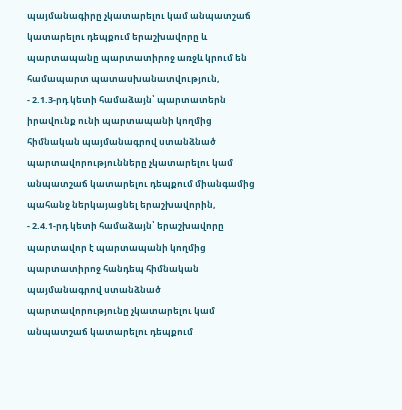պայմանագիրը չկատարելու կամ անպատշաճ կատարելու դեպքում երաշխավորը և պարտապանը պարտատիրոջ առջև կրում են համապարտ պատասխանատվություն,
- 2.1.3-րդ կետի համաձայն՝ պարտատերն իրավունք ունի պարտապանի կողմից հիմնական պայմանագրով ստանձնած պարտավորությունները չկատարելու կամ անպատշաճ կատարելու դեպքում միանգամից պահանջ ներկայացնել երաշխավորին,
- 2.4.1-րդ կետի համաձայն՝ երաշխավորը պարտավոր է պարտապանի կողմից պարտատիրոջ հանդեպ հիմնական պայմանագրով ստանձնած պարտավորությունը չկատարելու կամ անպատշաճ կատարելու դեպքում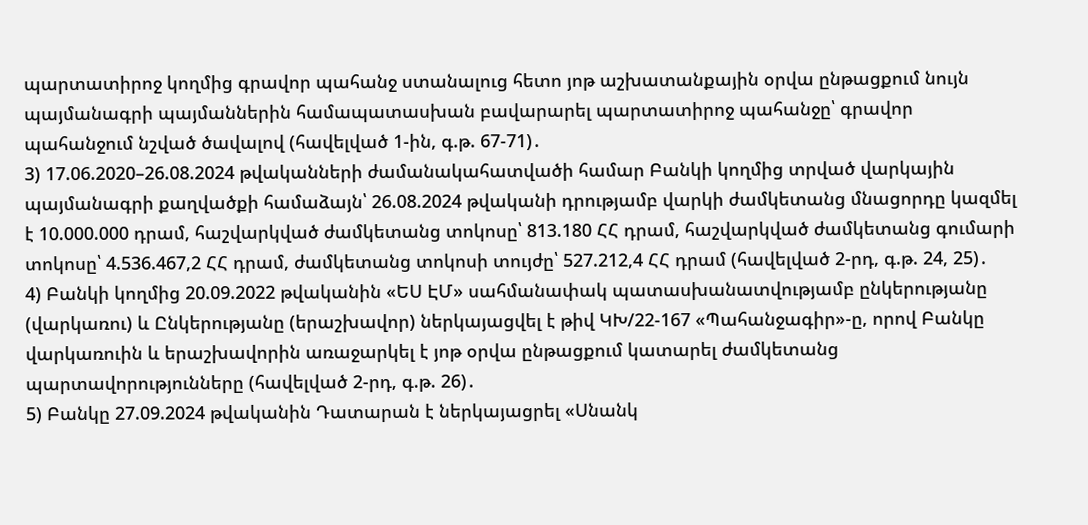պարտատիրոջ կողմից գրավոր պահանջ ստանալուց հետո յոթ աշխատանքային օրվա ընթացքում նույն պայմանագրի պայմաններին համապատասխան բավարարել պարտատիրոջ պահանջը՝ գրավոր պահանջում նշված ծավալով (հավելված 1-ին, գ.թ. 67-71)․
3) 17.06.2020–26.08.2024 թվականների ժամանակահատվածի համար Բանկի կողմից տրված վարկային պայմանագրի քաղվածքի համաձայն՝ 26.08.2024 թվականի դրությամբ վարկի ժամկետանց մնացորդը կազմել է 10.000.000 դրամ, հաշվարկված ժամկետանց տոկոսը՝ 813.180 ՀՀ դրամ, հաշվարկված ժամկետանց գումարի տոկոսը՝ 4.536.467,2 ՀՀ դրամ, ժամկետանց տոկոսի տույժը՝ 527.212,4 ՀՀ դրամ (հավելված 2-րդ, գ.թ. 24, 25)․
4) Բանկի կողմից 20.09.2022 թվականին «ԵՍ ԷՄ» սահմանափակ պատասխանատվությամբ ընկերությանը (վարկառու) և Ընկերությանը (երաշխավոր) ներկայացվել է թիվ ԿԽ/22-167 «Պահանջագիր»-ը, որով Բանկը վարկառուին և երաշխավորին առաջարկել է յոթ օրվա ընթացքում կատարել ժամկետանց պարտավորությունները (հավելված 2-րդ, գ.թ. 26)․
5) Բանկը 27.09.2024 թվականին Դատարան է ներկայացրել «Սնանկ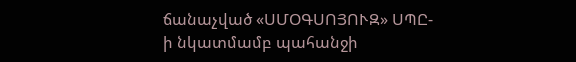ճանաչված «ՍՄՕԳՍՈՅՈՒԶ» ՍՊԸ-ի նկատմամբ պահանջի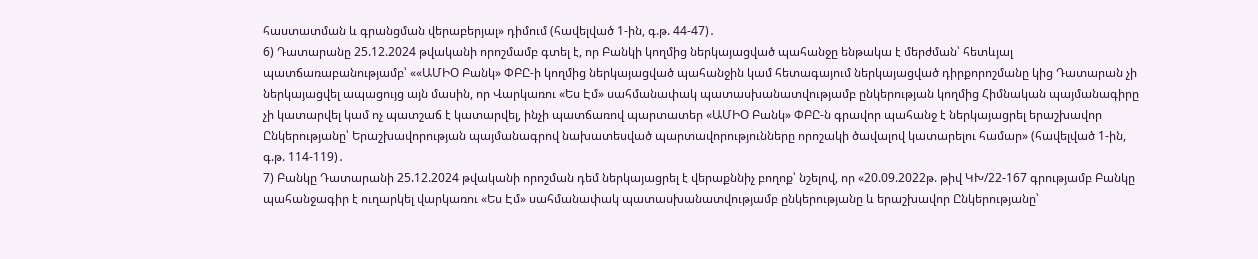հաստատման և գրանցման վերաբերյալ» դիմում (հավելված 1-ին, գ.թ. 44-47)․
6) Դատարանը 25.12.2024 թվականի որոշմամբ գտել է, որ Բանկի կողմից ներկայացված պահանջը ենթակա է մերժման՝ հետևյալ պատճառաբանությամբ՝ ««ԱՄԻՕ Բանկ» ՓԲԸ-ի կողմից ներկայացված պահանջին կամ հետագայում ներկայացված դիրքորոշմանը կից Դատարան չի ներկայացվել ապացույց այն մասին, որ Վարկառու «Ես Էմ» սահմանափակ պատասխանատվությամբ ընկերության կողմից Հիմնական պայմանագիրը չի կատարվել կամ ոչ պատշաճ է կատարվել, ինչի պատճառով պարտատեր «ԱՄԻՕ Բանկ» ՓԲԸ-ն գրավոր պահանջ է ներկայացրել երաշխավոր Ընկերությանը՝ Երաշխավորության պայմանագրով նախատեսված պարտավորությունները որոշակի ծավալով կատարելու համար» (հավելված 1-ին, գ.թ. 114-119)․
7) Բանկը Դատարանի 25.12.2024 թվականի որոշման դեմ ներկայացրել է վերաքննիչ բողոք՝ նշելով, որ «20.09.2022թ. թիվ ԿԽ/22-167 գրությամբ Բանկը պահանջագիր է ուղարկել վարկառու «Ես Էմ» սահմանափակ պատասխանատվությամբ ընկերությանը և երաշխավոր Ընկերությանը՝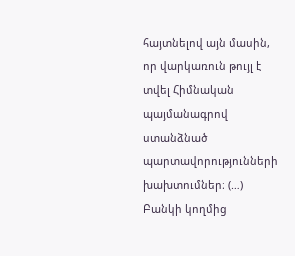հայտնելով այն մասին, որ վարկառուն թույլ է տվել Հիմնական պայմանագրով ստանձնած պարտավորությունների խախտումներ։ (…) Բանկի կողմից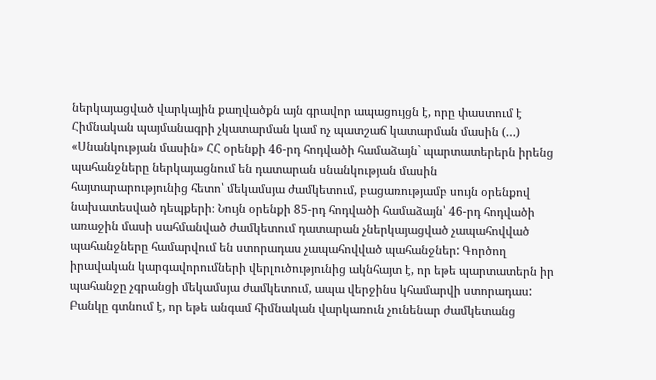ներկայացված վարկային քաղվածքն այն գրավոր ապացույցն է, որը փաստում է Հիմնական պայմանագրի չկատարման կամ ոչ պատշաճ կատարման մասին (…) «Սնանկության մասին» ՀՀ օրենքի 46-րդ հոդվածի համաձայն` պարտատերերն իրենց պահանջները ներկայացնում են դատարան սնանկության մասին հայտարարությունից հետո՝ մեկամսյա ժամկետում, բացառությամբ սույն օրենքով նախատեսված դեպքերի։ Նույն օրենքի 85-րդ հոդվածի համաձայն՝ 46-րդ հոդվածի առաջին մասի սահմանված ժամկետում դատարան չներկայացված չապահովված պահանջները համարվում են ստորադաս չապահովված պահանջներ: Գործող իրավական կարգավորումների վերլուծությունից ակնհայտ է, որ եթե պարտատերն իր պահանջը չգրանցի մեկամսյա ժամկետում, ապա վերջինս կհամարվի ստորադաս: Բանկը գտնում է, որ եթե անգամ հիմնական վարկառուն չունենար ժամկետանց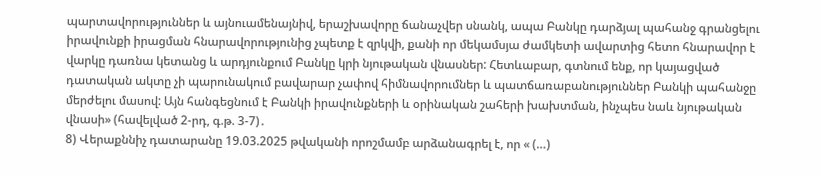պարտավորություններ և այնուամենայնիվ, երաշխավորը ճանաչվեր սնանկ, ապա Բանկը դարձյալ պահանջ գրանցելու իրավունքի իրացման հնարավորությունից չպետք է զրկվի, քանի որ մեկամսյա ժամկետի ավարտից հետո հնարավոր է վարկը դառնա կետանց և արդյունքում Բանկը կրի նյութական վնասներ: Հետևաբար, գտնում ենք, որ կայացված դատական ակտը չի պարունակում բավարար չափով հիմնավորումներ և պատճառաբանություններ Բանկի պահանջը մերժելու մասով: Այն հանգեցնում է Բանկի իրավունքների և օրինական շահերի խախտման, ինչպես նաև նյութական վնասի» (հավելված 2-րդ, գ.թ. 3-7)․
8) Վերաքննիչ դատարանը 19.03.2025 թվականի որոշմամբ արձանագրել է, որ « (…)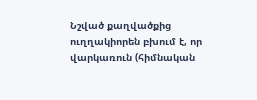Նշված քաղվածքից ուղղակիորեն բխում է, որ վարկառուն (հիմնական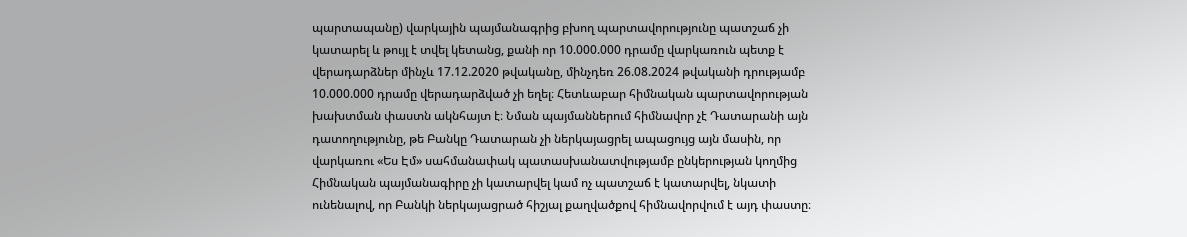պարտապանը) վարկային պայմանագրից բխող պարտավորությունը պատշաճ չի կատարել և թույլ է տվել կետանց, քանի որ 10.000.000 դրամը վարկառուն պետք է վերադարձներ մինչև 17.12.2020 թվականը, մինչդեռ 26.08.2024 թվականի դրությամբ 10.000.000 դրամը վերադարձված չի եղել։ Հետևաբար հիմնական պարտավորության խախտման փաստն ակնհայտ է։ Նման պայմաններում հիմնավոր չէ Դատարանի այն դատողությունը, թե Բանկը Դատարան չի ներկայացրել ապացույց այն մասին, որ վարկառու «Ես Էմ» սահմանափակ պատասխանատվությամբ ընկերության կողմից Հիմնական պայմանագիրը չի կատարվել կամ ոչ պատշաճ է կատարվել, նկատի ունենալով, որ Բանկի ներկայացրած հիշյալ քաղվածքով հիմնավորվում է այդ փաստը։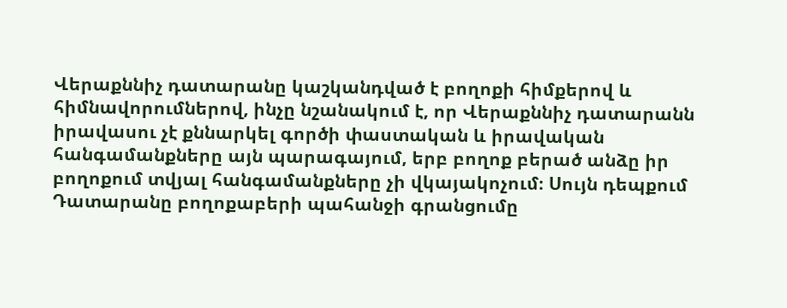Վերաքննիչ դատարանը կաշկանդված է բողոքի հիմքերով և հիմնավորումներով, ինչը նշանակում է, որ Վերաքննիչ դատարանն իրավասու չէ քննարկել գործի փաստական և իրավական հանգամանքները այն պարագայում, երբ բողոք բերած անձը իր բողոքում տվյալ հանգամանքները չի վկայակոչում։ Սույն դեպքում Դատարանը բողոքաբերի պահանջի գրանցումը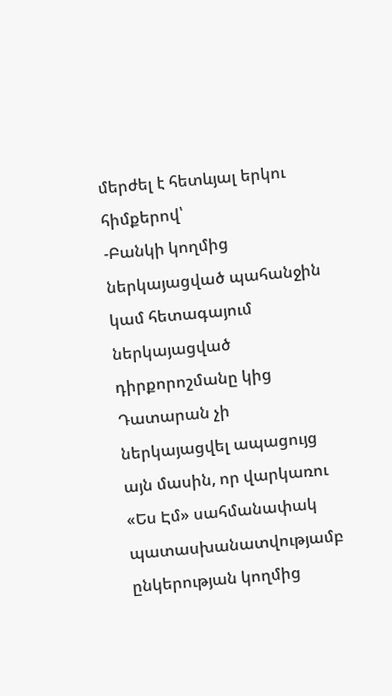մերժել է հետևյալ երկու հիմքերով՝
-Բանկի կողմից ներկայացված պահանջին կամ հետագայում ներկայացված դիրքորոշմանը կից Դատարան չի ներկայացվել ապացույց այն մասին, որ վարկառու «Ես Էմ» սահմանափակ պատասխանատվությամբ ընկերության կողմից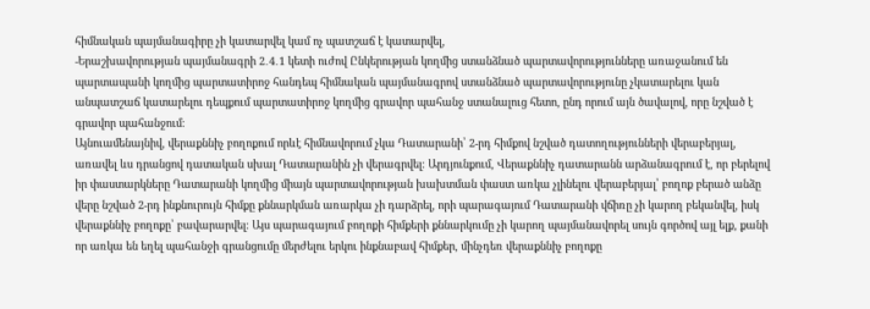հիմնական պայմանագիրը չի կատարվել կամ ոչ պատշաճ է կատարվել,
-Երաշխավորության պայմանագրի 2․4․1 կետի ուժով Ընկերության կողմից ստանձնած պարտավորությունները առաջանում են պարտապանի կողմից պարտատիրոջ հանդեպ հիմնական պայմանագրով ստանձնած պարտավորությունը չկատարելու կան անպատշաճ կատարելու դեպքում պարտատիրոջ կողմից գրավոր պահանջ ստանալուց հետո, ընդ որում այն ծավալով, որը նշված է գրավոր պահանջում։
Այնուամենայնիվ, վերաքննիչ բողոքում որևէ հիմնավորում չկա Դատարանի՝ 2-րդ հիմքով նշված դատողությունների վերաբերյալ, առավել ևս դրանցով դատական սխալ Դատարանին չի վերագրվել։ Արդյունքում, Վերաքննիչ դատարանն արձանագրում է, որ բերելով իր փաստարկները Դատարանի կողմից միայն պարտավորության խախտման փաստ առկա չլինելու վերաբերյալ՝ բողոք բերած անձը վերը նշված 2-րդ ինքնուրույն հիմքը քննարկման առարկա չի դարձրել, որի պարագայում Դատարանի վճիռը չի կարող բեկանվել, իսկ վերաքննիչ բողոքը՝ բավարարվել։ Այս պարագայում բողոքի հիմքերի քննարկումը չի կարող պայմանավորել սույն գործով այլ ելք, քանի որ առկա են եղել պահանջի գրանցումը մերժելու երկու ինքնաբավ հիմքեր, մինչդեռ վերաքննիչ բողոքը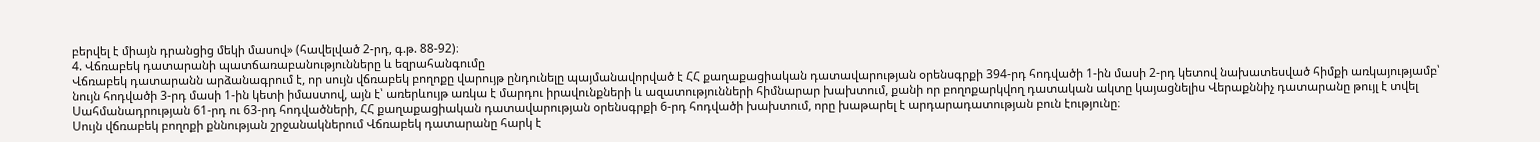բերվել է միայն դրանցից մեկի մասով» (հավելված 2-րդ, գ.թ. 88-92)։
4. Վճռաբեկ դատարանի պատճառաբանությունները և եզրահանգումը
Վճռաբեկ դատարանն արձանագրում է, որ սույն վճռաբեկ բողոքը վարույթ ընդունելը պայմանավորված է ՀՀ քաղաքացիական դատավարության օրենսգրքի 394-րդ հոդվածի 1-ին մասի 2-րդ կետով նախատեսված հիմքի առկայությամբ՝ նույն հոդվածի 3-րդ մասի 1-ին կետի իմաստով, այն է՝ առերևույթ առկա է մարդու իրավունքների և ազատությունների հիմնարար խախտում, քանի որ բողոքարկվող դատական ակտը կայացնելիս Վերաքննիչ դատարանը թույլ է տվել Սահմանադրության 61-րդ ու 63-րդ հոդվածների, ՀՀ քաղաքացիական դատավարության օրենսգրքի 6-րդ հոդվածի խախտում, որը խաթարել է արդարադատության բուն էությունը։
Սույն վճռաբեկ բողոքի քննության շրջանակներում Վճռաբեկ դատարանը հարկ է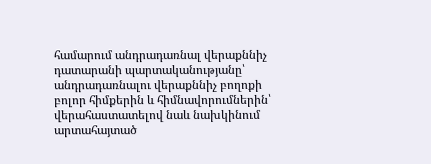համարում անդրադառնալ վերաքննիչ դատարանի պարտականությանը՝ անդրադառնալու վերաքննիչ բողոքի բոլոր հիմքերին և հիմնավորումներին՝ վերահաստատելով նաև նախկինում արտահայտած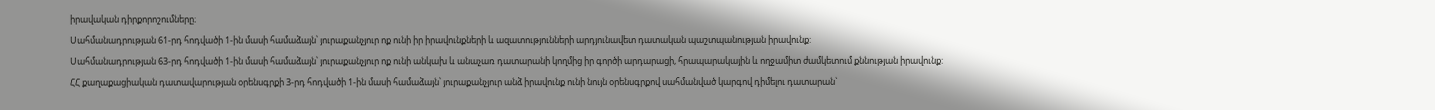իրավական դիրքորոշումները։
Սահմանադրության 61-րդ հոդվածի 1-ին մասի համաձայն՝ յուրաքանչյուր ոք ունի իր իրավունքների և ազատությունների արդյունավետ դատական պաշտպանության իրավունք:
Սահմանադրության 63-րդ հոդվածի 1-ին մասի համաձայն՝ յուրաքանչյուր ոք ունի անկախ և անաչառ դատարանի կողմից իր գործի արդարացի, հրապարակային և ողջամիտ ժամկետում քննության իրավունք:
ՀՀ քաղաքացիական դատավարության օրենսգրքի 3-րդ հոդվածի 1-ին մասի համաձայն՝ յուրաքանչյուր անձ իրավունք ունի նույն օրենսգրքով սահմանված կարգով դիմելու դատարան`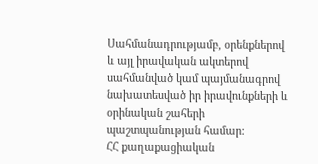Սահմանադրությամբ, օրենքներով և այլ իրավական ակտերով սահմանված կամ պայմանագրով նախատեսված իր իրավունքների և օրինական շահերի պաշտպանության համար:
ՀՀ քաղաքացիական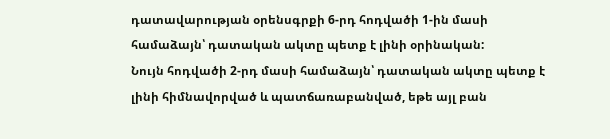դատավարության օրենսգրքի 6-րդ հոդվածի 1-ին մասի համաձայն՝ դատական ակտը պետք է լինի օրինական:
Նույն հոդվածի 2-րդ մասի համաձայն՝ դատական ակտը պետք է լինի հիմնավորված և պատճառաբանված, եթե այլ բան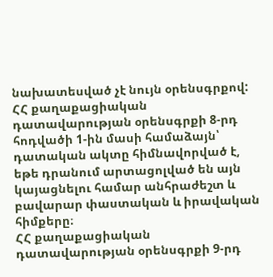նախատեսված չէ նույն օրենսգրքով:
ՀՀ քաղաքացիական դատավարության օրենսգրքի 8-րդ հոդվածի 1-ին մասի համաձայն՝ դատական ակտը հիմնավորված է, եթե դրանում արտացոլված են այն կայացնելու համար անհրաժեշտ և բավարար փաստական և իրավական հիմքերը։
ՀՀ քաղաքացիական դատավարության օրենսգրքի 9-րդ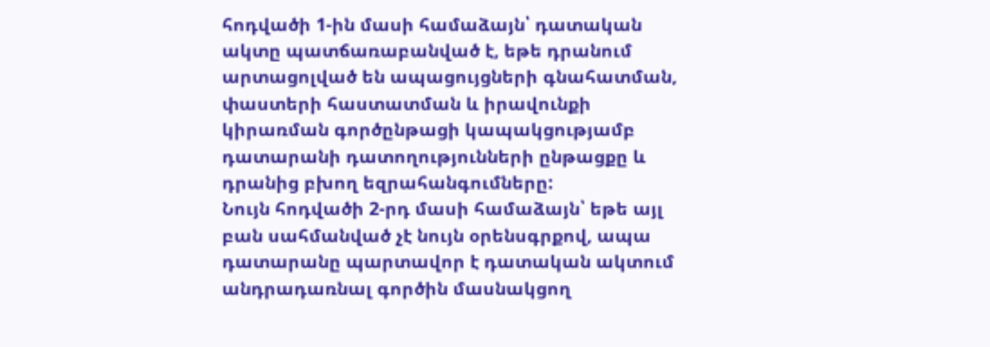հոդվածի 1-ին մասի համաձայն՝ դատական ակտը պատճառաբանված է, եթե դրանում արտացոլված են ապացույցների գնահատման, փաստերի հաստատման և իրավունքի կիրառման գործընթացի կապակցությամբ դատարանի դատողությունների ընթացքը և դրանից բխող եզրահանգումները:
Նույն հոդվածի 2-րդ մասի համաձայն՝ եթե այլ բան սահմանված չէ նույն օրենսգրքով, ապա դատարանը պարտավոր է դատական ակտում անդրադառնալ գործին մասնակցող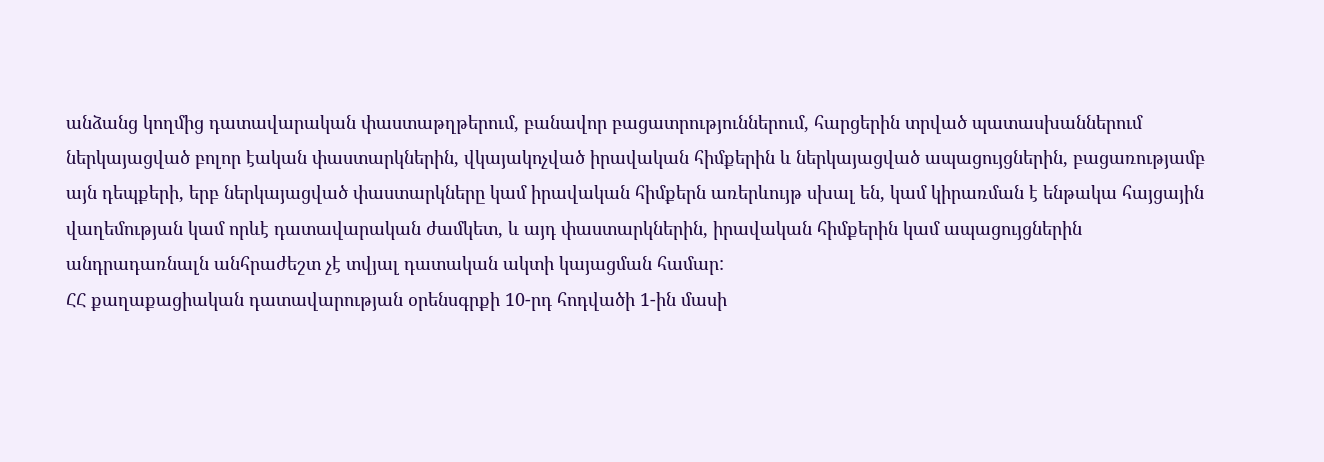անձանց կողմից դատավարական փաստաթղթերում, բանավոր բացատրություններում, հարցերին տրված պատասխաններում ներկայացված բոլոր էական փաստարկներին, վկայակոչված իրավական հիմքերին և ներկայացված ապացույցներին, բացառությամբ այն դեպքերի, երբ ներկայացված փաստարկները կամ իրավական հիմքերն առերևույթ սխալ են, կամ կիրառման է ենթակա հայցային վաղեմության կամ որևէ դատավարական ժամկետ, և այդ փաստարկներին, իրավական հիմքերին կամ ապացույցներին անդրադառնալն անհրաժեշտ չէ տվյալ դատական ակտի կայացման համար:
ՀՀ քաղաքացիական դատավարության օրենսգրքի 10-րդ հոդվածի 1-ին մասի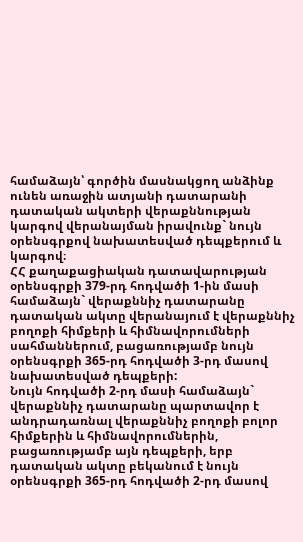համաձայն՝ գործին մասնակցող անձինք ունեն առաջին ատյանի դատարանի դատական ակտերի վերաքննության կարգով վերանայման իրավունք` նույն օրենսգրքով նախատեսված դեպքերում և կարգով։
ՀՀ քաղաքացիական դատավարության օրենսգրքի 379-րդ հոդվածի 1-ին մասի համաձայն` վերաքննիչ դատարանը դատական ակտը վերանայում է վերաքննիչ բողոքի հիմքերի և հիմնավորումների սահմաններում, բացառությամբ նույն օրենսգրքի 365-րդ հոդվածի 3-րդ մասով նախատեսված դեպքերի:
Նույն հոդվածի 2-րդ մասի համաձայն` վերաքննիչ դատարանը պարտավոր է անդրադառնալ վերաքննիչ բողոքի բոլոր հիմքերին և հիմնավորումներին, բացառությամբ այն դեպքերի, երբ դատական ակտը բեկանում է նույն օրենսգրքի 365-րդ հոդվածի 2-րդ մասով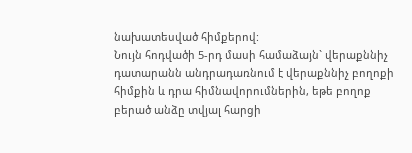նախատեսված հիմքերով:
Նույն հոդվածի 5-րդ մասի համաձայն` վերաքննիչ դատարանն անդրադառնում է վերաքննիչ բողոքի հիմքին և դրա հիմնավորումներին, եթե բողոք բերած անձը տվյալ հարցի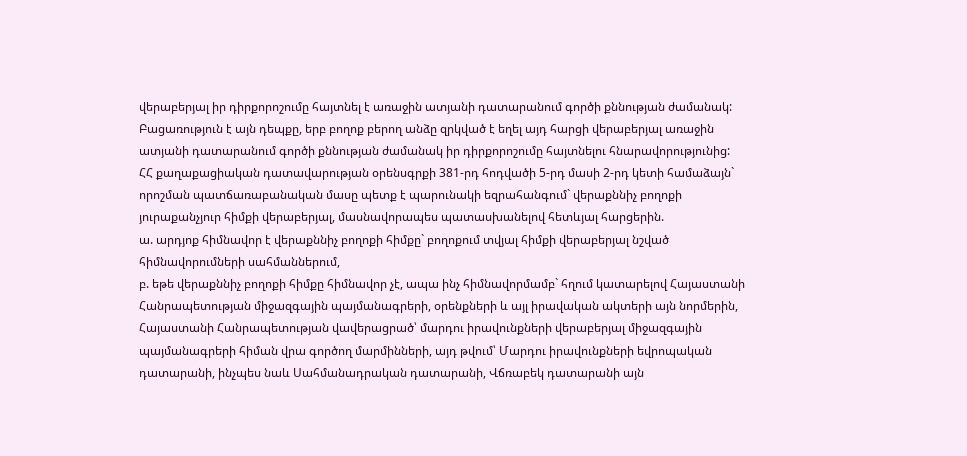վերաբերյալ իր դիրքորոշումը հայտնել է առաջին ատյանի դատարանում գործի քննության ժամանակ: Բացառություն է այն դեպքը, երբ բողոք բերող անձը զրկված է եղել այդ հարցի վերաբերյալ առաջին ատյանի դատարանում գործի քննության ժամանակ իր դիրքորոշումը հայտնելու հնարավորությունից:
ՀՀ քաղաքացիական դատավարության օրենսգրքի 381-րդ հոդվածի 5-րդ մասի 2-րդ կետի համաձայն` որոշման պատճառաբանական մասը պետք է պարունակի եզրահանգում` վերաքննիչ բողոքի յուրաքանչյուր հիմքի վերաբերյալ, մասնավորապես պատասխանելով հետևյալ հարցերին.
ա. արդյոք հիմնավոր է վերաքննիչ բողոքի հիմքը` բողոքում տվյալ հիմքի վերաբերյալ նշված հիմնավորումների սահմաններում,
բ. եթե վերաքննիչ բողոքի հիմքը հիմնավոր չէ, ապա ինչ հիմնավորմամբ` հղում կատարելով Հայաստանի Հանրապետության միջազգային պայմանագրերի, օրենքների և այլ իրավական ակտերի այն նորմերին, Հայաստանի Հանրապետության վավերացրած՝ մարդու իրավունքների վերաբերյալ միջազգային պայմանագրերի հիման վրա գործող մարմինների, այդ թվում՝ Մարդու իրավունքների եվրոպական դատարանի, ինչպես նաև Սահմանադրական դատարանի, Վճռաբեկ դատարանի այն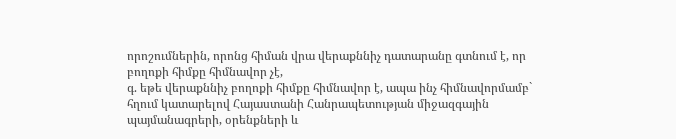որոշումներին, որոնց հիման վրա վերաքննիչ դատարանը գտնում է, որ բողոքի հիմքը հիմնավոր չէ,
գ. եթե վերաքննիչ բողոքի հիմքը հիմնավոր է, ապա ինչ հիմնավորմամբ` հղում կատարելով Հայաստանի Հանրապետության միջազգային պայմանագրերի, օրենքների և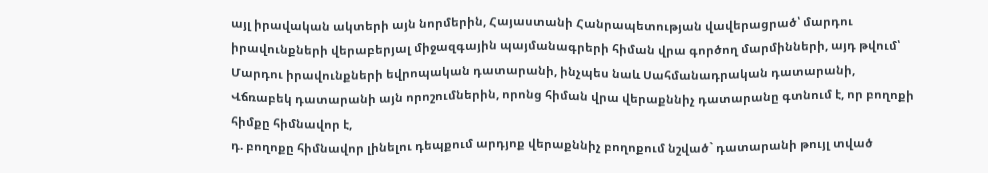այլ իրավական ակտերի այն նորմերին, Հայաստանի Հանրապետության վավերացրած՝ մարդու իրավունքների վերաբերյալ միջազգային պայմանագրերի հիման վրա գործող մարմինների, այդ թվում՝ Մարդու իրավունքների եվրոպական դատարանի, ինչպես նաև Սահմանադրական դատարանի, Վճռաբեկ դատարանի այն որոշումներին, որոնց հիման վրա վերաքննիչ դատարանը գտնում է, որ բողոքի հիմքը հիմնավոր է,
դ. բողոքը հիմնավոր լինելու դեպքում արդյոք վերաքննիչ բողոքում նշված` դատարանի թույլ տված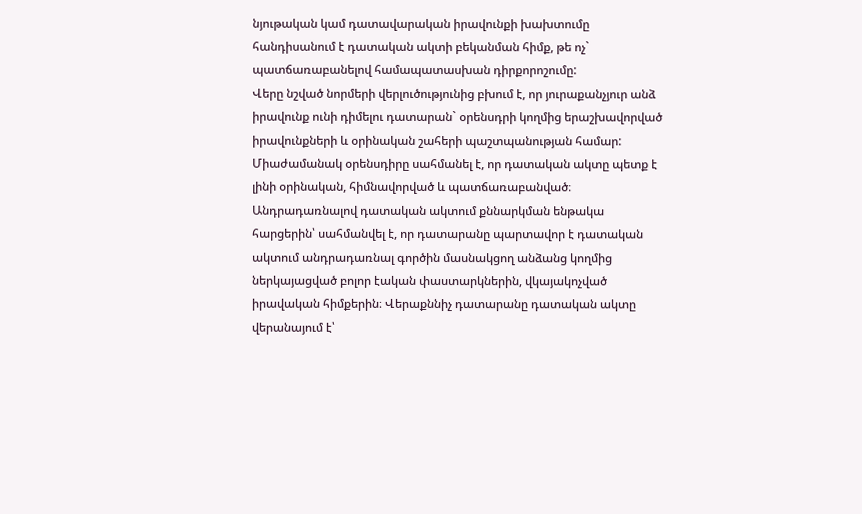նյութական կամ դատավարական իրավունքի խախտումը հանդիսանում է դատական ակտի բեկանման հիմք, թե ոչ` պատճառաբանելով համապատասխան դիրքորոշումը:
Վերը նշված նորմերի վերլուծությունից բխում է, որ յուրաքանչյուր անձ իրավունք ունի դիմելու դատարան` օրենսդրի կողմից երաշխավորված իրավունքների և օրինական շահերի պաշտպանության համար: Միաժամանակ օրենսդիրը սահմանել է, որ դատական ակտը պետք է լինի օրինական, հիմնավորված և պատճառաբանված։ Անդրադառնալով դատական ակտում քննարկման ենթակա հարցերին՝ սահմանվել է, որ դատարանը պարտավոր է դատական ակտում անդրադառնալ գործին մասնակցող անձանց կողմից ներկայացված բոլոր էական փաստարկներին, վկայակոչված իրավական հիմքերին։ Վերաքննիչ դատարանը դատական ակտը վերանայում է՝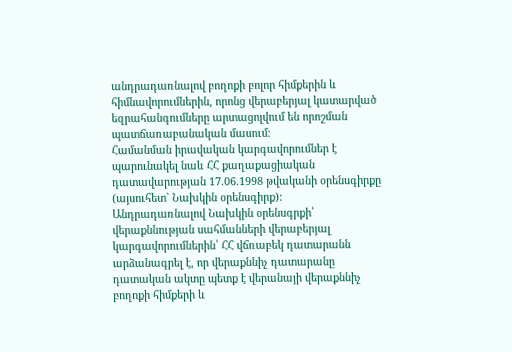անդրադառնալով բողոքի բոլոր հիմքերին և հիմնավորումներին, որոնց վերաբերյալ կատարված եզրահանգումները արտացոլվում են որոշման պատճառաբանական մասում։
Համանման իրավական կարգավորումներ է պարունակել նաև ՀՀ քաղաքացիական դատավարության 17.06.1998 թվականի օրենսգիրքը (այսուհետ` Նախկին օրենսգիրք):
Անդրադառնալով Նախկին օրենսգրքի՝ վերաքննության սահմանների վերաբերյալ կարգավորումներին՝ ՀՀ վճռաբեկ դատարանն արձանագրել է, որ վերաքննիչ դատարանը դատական ակտը պետք է վերանայի վերաքննիչ բողոքի հիմքերի և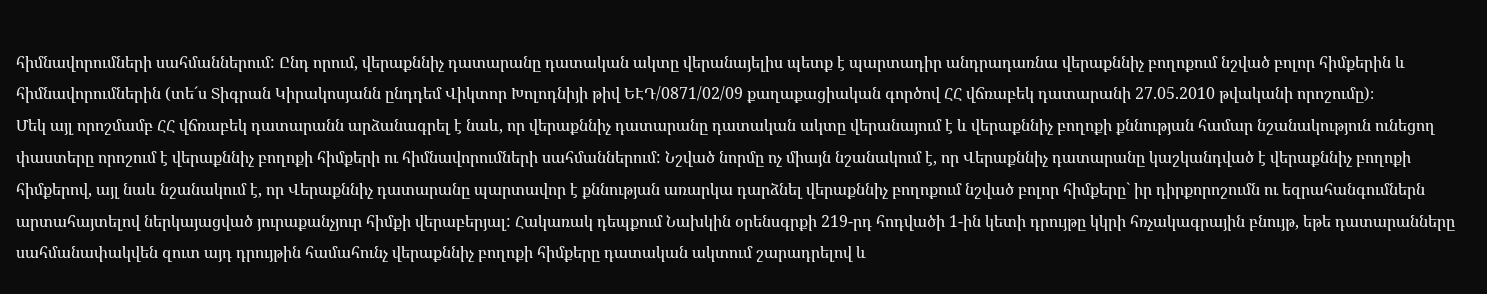հիմնավորումների սահմաններում: Ընդ որում, վերաքննիչ դատարանը դատական ակտը վերանայելիս պետք է պարտադիր անդրադառնա վերաքննիչ բողոքում նշված բոլոր հիմքերին և հիմնավորումներին (տե´ս Տիգրան Կիրակոսյանն ընդդեմ Վիկտոր Խոլոդնիյի թիվ ԵԷԴ/0871/02/09 քաղաքացիական գործով ՀՀ վճռաբեկ դատարանի 27.05.2010 թվականի որոշումը)։
Մեկ այլ որոշմամբ ՀՀ վճռաբեկ դատարանն արձանագրել է նաև, որ վերաքննիչ դատարանը դատական ակտը վերանայում է և վերաքննիչ բողոքի քննության համար նշանակություն ունեցող փաստերը որոշում է վերաքննիչ բողոքի հիմքերի ու հիմնավորումների սահմաններում: Նշված նորմը ոչ միայն նշանակում է, որ Վերաքննիչ դատարանը կաշկանդված է վերաքննիչ բողոքի հիմքերով, այլ նաև նշանակում է, որ Վերաքննիչ դատարանը պարտավոր է քննության առարկա դարձնել վերաքննիչ բողոքում նշված բոլոր հիմքերը` իր դիրքորոշումն ու եզրահանգումներն արտահայտելով ներկայացված յուրաքանչյուր հիմքի վերաբերյալ: Հակառակ դեպքում Նախկին օրենսգրքի 219-րդ հոդվածի 1-ին կետի դրույթը կկրի հռչակագրային բնույթ, եթե դատարանները սահմանափակվեն զուտ այդ դրույթին համահունչ վերաքննիչ բողոքի հիմքերը դատական ակտում շարադրելով և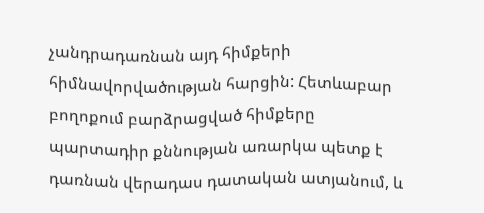չանդրադառնան այդ հիմքերի հիմնավորվածության հարցին: Հետևաբար բողոքում բարձրացված հիմքերը պարտադիր քննության առարկա պետք է դառնան վերադաս դատական ատյանում, և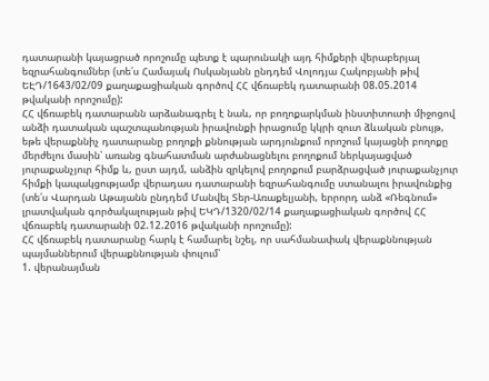դատարանի կայացրած որոշումը պետք է պարունակի այդ հիմքերի վերաբերյալ եզրահանգումներ (տե՛ս Համայակ Ոսկանյանն ընդդեմ Վոլոդյա Հակոբյանի թիվ ԵԷԴ/1643/02/09 քաղաքացիական գործով ՀՀ վճռաբեկ դատարանի 08.05.2014 թվականի որոշումը):
ՀՀ վճռաբեկ դատարանն արձանագրել է նաև, որ բողոքարկման ինստիտուտի միջոցով անձի դատական պաշտպանության իրավունքի իրացումը կկրի զուտ ձևական բնույթ, եթե վերաքննիչ դատարանը բողոքի քննության արդյունքում որոշում կայացնի բողոքը մերժելու մասին՝ առանց գնահատման արժանացնելու բողոքում ներկայացված յուրաքանչյուր հիմք և, ըստ այդմ, անձին զրկելով բողոքում բարձրացված յուրաքանչյուր հիմքի կապակցությամբ վերադաս դատարանի եզրահանգումը ստանալու իրավունքից (տե՛ս Վարդան Աթայանն ընդդեմ Մանվել Տեր-Առաքելյանի, երրորդ անձ «Ռեգնում» լրատվական գործակալության թիվ ԵԿԴ/1320/02/14 քաղաքացիական գործով ՀՀ վճռաբեկ դատարանի 02.12.2016 թվականի որոշումը):
ՀՀ վճռաբեկ դատարանը հարկ է համարել նշել, որ սահմանափակ վերաքննության պայմաններում վերաքննության փուլում՝
1. վերանայման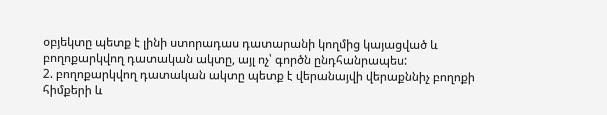օբյեկտը պետք է լինի ստորադաս դատարանի կողմից կայացված և բողոքարկվող դատական ակտը, այլ ոչ՝ գործն ընդհանրապես:
2. բողոքարկվող դատական ակտը պետք է վերանայվի վերաքննիչ բողոքի հիմքերի և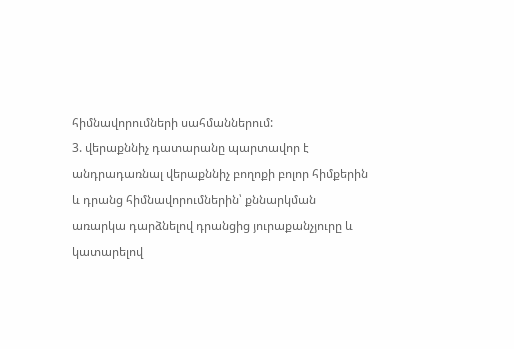հիմնավորումների սահմաններում:
3. վերաքննիչ դատարանը պարտավոր է անդրադառնալ վերաքննիչ բողոքի բոլոր հիմքերին և դրանց հիմնավորումներին՝ քննարկման առարկա դարձնելով դրանցից յուրաքանչյուրը և կատարելով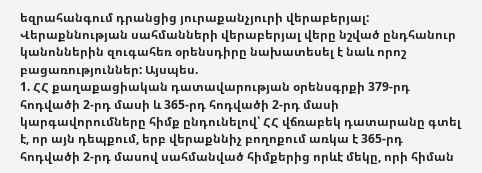եզրահանգում դրանցից յուրաքանչյուրի վերաբերյալ:
Վերաքննության սահմանների վերաբերյալ վերը նշված ընդհանուր կանոններին զուգահեռ օրենսդիրը նախատեսել է նաև որոշ բացառություններ: Այսպես.
1. ՀՀ քաղաքացիական դատավարության օրենսգրքի 379-րդ հոդվածի 2-րդ մասի և 365-րդ հոդվածի 2-րդ մասի կարգավորումները հիմք ընդունելով՝ ՀՀ վճռաբեկ դատարանը գտել է, որ այն դեպքում, երբ վերաքննիչ բողոքում առկա է 365-րդ հոդվածի 2-րդ մասով սահմանված հիմքերից որևէ մեկը, որի հիման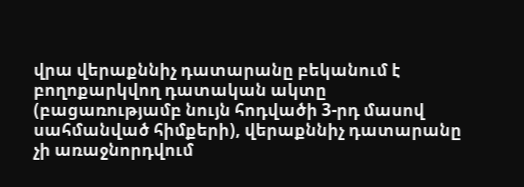վրա վերաքննիչ դատարանը բեկանում է բողոքարկվող դատական ակտը (բացառությամբ նույն հոդվածի 3-րդ մասով սահմանված հիմքերի), վերաքննիչ դատարանը չի առաջնորդվում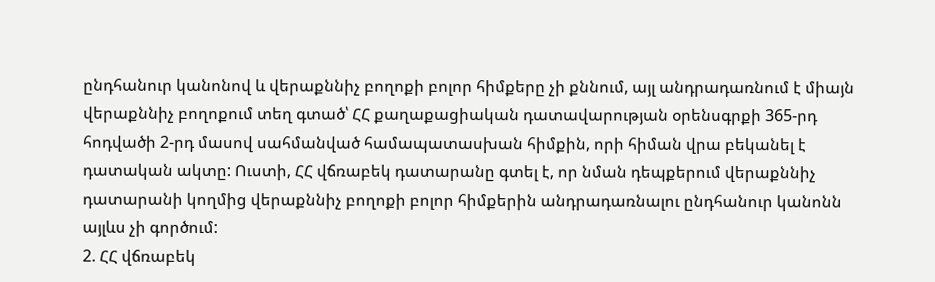ընդհանուր կանոնով և վերաքննիչ բողոքի բոլոր հիմքերը չի քննում, այլ անդրադառնում է միայն վերաքննիչ բողոքում տեղ գտած՝ ՀՀ քաղաքացիական դատավարության օրենսգրքի 365-րդ հոդվածի 2-րդ մասով սահմանված համապատասխան հիմքին, որի հիման վրա բեկանել է դատական ակտը: Ուստի, ՀՀ վճռաբեկ դատարանը գտել է, որ նման դեպքերում վերաքննիչ դատարանի կողմից վերաքննիչ բողոքի բոլոր հիմքերին անդրադառնալու ընդհանուր կանոնն այլևս չի գործում:
2. ՀՀ վճռաբեկ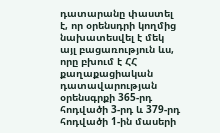դատարանը փաստել է, որ օրենսդրի կողմից նախատեսվել է մեկ այլ բացառություն ևս, որը բխում է ՀՀ քաղաքացիական դատավարության օրենսգրքի 365-րդ հոդվածի 3-րդ և 379-րդ հոդվածի 1-ին մասերի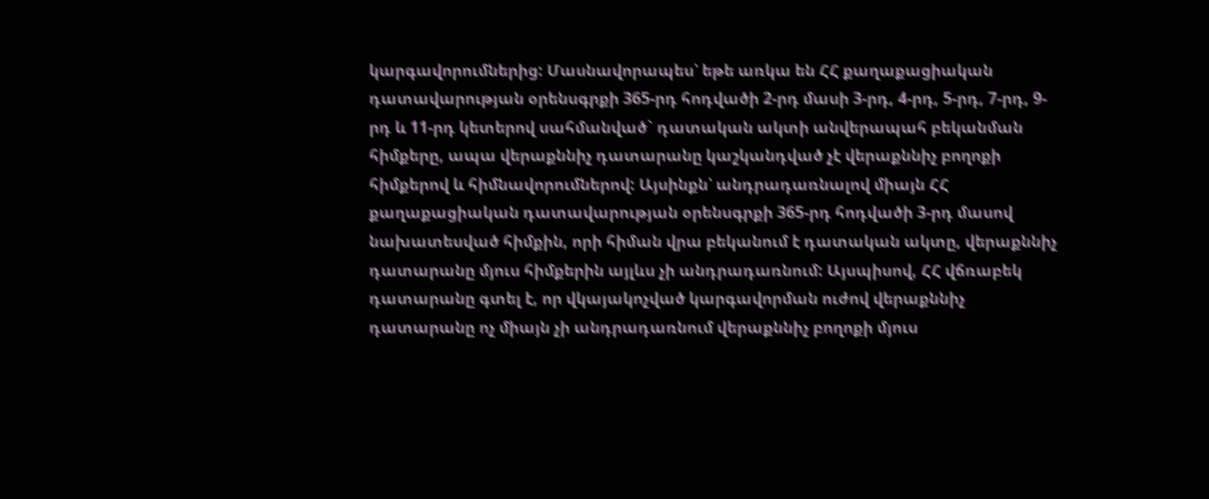կարգավորումներից: Մասնավորապես՝ եթե առկա են ՀՀ քաղաքացիական դատավարության օրենսգրքի 365-րդ հոդվածի 2-րդ մասի 3-րդ, 4-րդ, 5-րդ, 7-րդ, 9-րդ և 11-րդ կետերով սահմանված` դատական ակտի անվերապահ բեկանման հիմքերը, ապա վերաքննիչ դատարանը կաշկանդված չէ վերաքննիչ բողոքի հիմքերով և հիմնավորումներով: Այսինքն՝ անդրադառնալով միայն ՀՀ քաղաքացիական դատավարության օրենսգրքի 365-րդ հոդվածի 3-րդ մասով նախատեսված հիմքին, որի հիման վրա բեկանում է դատական ակտը, վերաքննիչ դատարանը մյուս հիմքերին այլևս չի անդրադառնում: Այսպիսով, ՀՀ վճռաբեկ դատարանը գտել է, որ վկայակոչված կարգավորման ուժով վերաքննիչ դատարանը ոչ միայն չի անդրադառնում վերաքննիչ բողոքի մյուս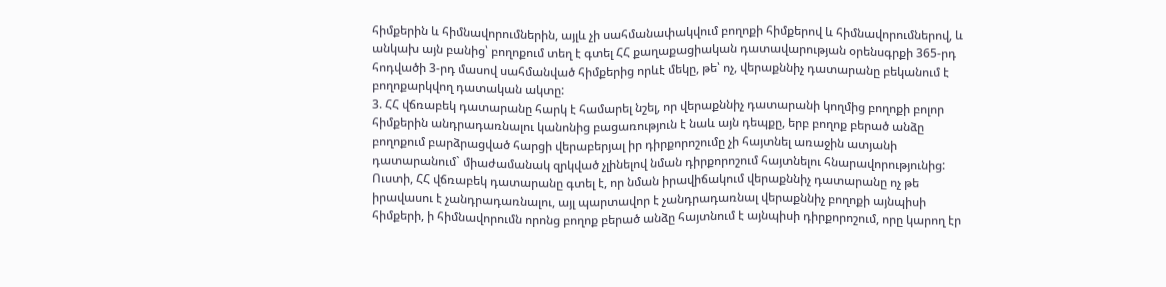հիմքերին և հիմնավորումներին, այլև չի սահմանափակվում բողոքի հիմքերով և հիմնավորումներով, և անկախ այն բանից՝ բողոքում տեղ է գտել ՀՀ քաղաքացիական դատավարության օրենսգրքի 365-րդ հոդվածի 3-րդ մասով սահմանված հիմքերից որևէ մեկը, թե՝ ոչ, վերաքննիչ դատարանը բեկանում է բողոքարկվող դատական ակտը:
3. ՀՀ վճռաբեկ դատարանը հարկ է համարել նշել, որ վերաքննիչ դատարանի կողմից բողոքի բոլոր հիմքերին անդրադառնալու կանոնից բացառություն է նաև այն դեպքը, երբ բողոք բերած անձը բողոքում բարձրացված հարցի վերաբերյալ իր դիրքորոշումը չի հայտնել առաջին ատյանի դատարանում` միաժամանակ զրկված չլինելով նման դիրքորոշում հայտնելու հնարավորությունից: Ուստի, ՀՀ վճռաբեկ դատարանը գտել է, որ նման իրավիճակում վերաքննիչ դատարանը ոչ թե իրավասու է չանդրադառնալու, այլ պարտավոր է չանդրադառնալ վերաքննիչ բողոքի այնպիսի հիմքերի, ի հիմնավորումն որոնց բողոք բերած անձը հայտնում է այնպիսի դիրքորոշում, որը կարող էր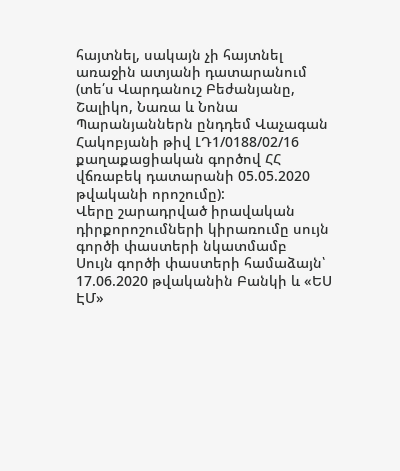հայտնել, սակայն չի հայտնել առաջին ատյանի դատարանում (տե՛ս Վարդանուշ Բեժանյանը, Շալիկո, Նառա և Նոնա Պարանյաններն ընդդեմ Վաչագան Հակոբյանի թիվ ԼԴ1/0188/02/16 քաղաքացիական գործով ՀՀ վճռաբեկ դատարանի 05.05.2020 թվականի որոշումը):
Վերը շարադրված իրավական դիրքորոշումների կիրառումը սույն գործի փաստերի նկատմամբ
Սույն գործի փաստերի համաձայն՝
17.06.2020 թվականին Բանկի և «ԵՍ ԷՄ»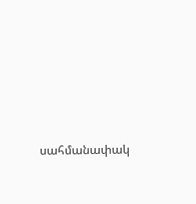սահմանափակ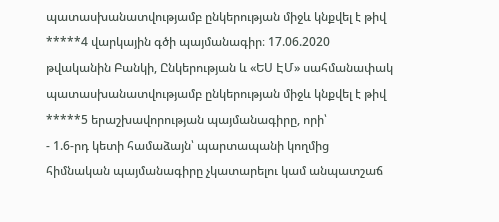պատասխանատվությամբ ընկերության միջև կնքվել է թիվ *****4 վարկային գծի պայմանագիր։ 17.06.2020 թվականին Բանկի, Ընկերության և «ԵՍ ԷՄ» սահմանափակ պատասխանատվությամբ ընկերության միջև կնքվել է թիվ *****5 երաշխավորության պայմանագիրը, որի՝
- 1.6-րդ կետի համաձայն՝ պարտապանի կողմից հիմնական պայմանագիրը չկատարելու կամ անպատշաճ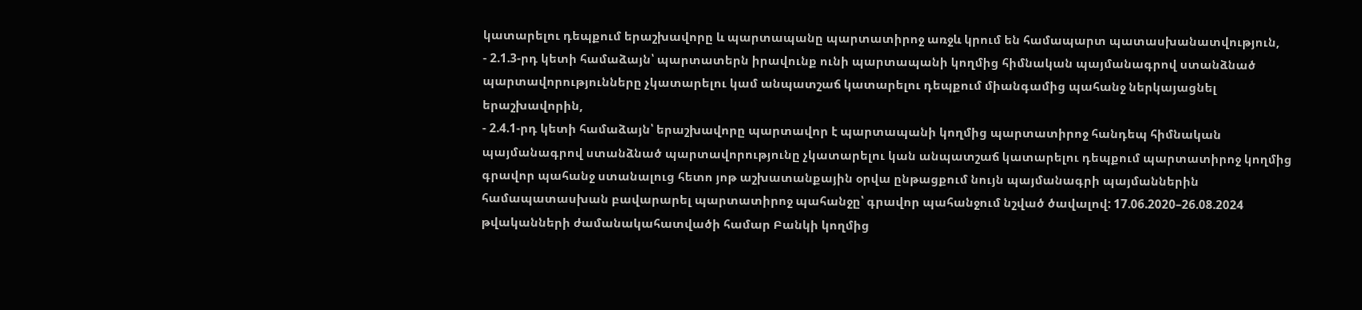կատարելու դեպքում երաշխավորը և պարտապանը պարտատիրոջ առջև կրում են համապարտ պատասխանատվություն,
- 2.1.3-րդ կետի համաձայն՝ պարտատերն իրավունք ունի պարտապանի կողմից հիմնական պայմանագրով ստանձնած պարտավորությունները չկատարելու կամ անպատշաճ կատարելու դեպքում միանգամից պահանջ ներկայացնել երաշխավորին,
- 2.4.1-րդ կետի համաձայն՝ երաշխավորը պարտավոր է պարտապանի կողմից պարտատիրոջ հանդեպ հիմնական պայմանագրով ստանձնած պարտավորությունը չկատարելու կան անպատշաճ կատարելու դեպքում պարտատիրոջ կողմից գրավոր պահանջ ստանալուց հետո յոթ աշխատանքային օրվա ընթացքում նույն պայմանագրի պայմաններին համապատասխան բավարարել պարտատիրոջ պահանջը՝ գրավոր պահանջում նշված ծավալով: 17.06.2020–26.08.2024 թվականների ժամանակահատվածի համար Բանկի կողմից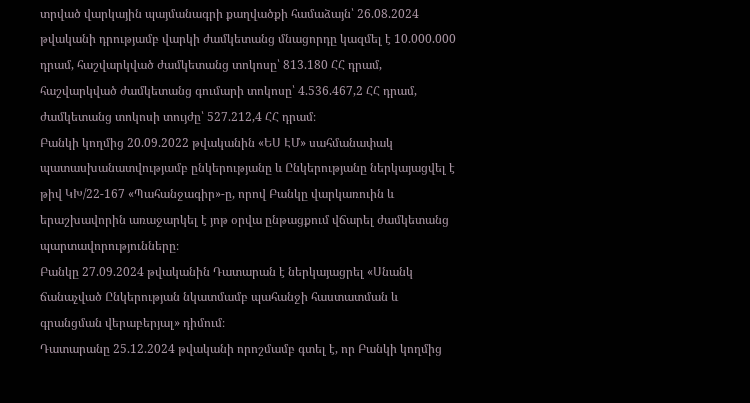տրված վարկային պայմանագրի քաղվածքի համաձայն՝ 26.08.2024 թվականի դրությամբ վարկի ժամկետանց մնացորդը կազմել է 10.000.000 դրամ, հաշվարկված ժամկետանց տոկոսը՝ 813.180 ՀՀ դրամ, հաշվարկված ժամկետանց գումարի տոկոսը՝ 4.536.467,2 ՀՀ դրամ, ժամկետանց տոկոսի տույժը՝ 527.212,4 ՀՀ դրամ։
Բանկի կողմից 20.09.2022 թվականին «ԵՍ ԷՄ» սահմանափակ պատասխանատվությամբ ընկերությանը և Ընկերությանը ներկայացվել է թիվ ԿԽ/22-167 «Պահանջագիր»-ը, որով Բանկը վարկառուին և երաշխավորին առաջարկել է յոթ օրվա ընթացքում վճարել ժամկետանց պարտավորությունները։
Բանկը 27.09.2024 թվականին Դատարան է ներկայացրել «Սնանկ ճանաչված Ընկերության նկատմամբ պահանջի հաստատման և գրանցման վերաբերյալ» դիմում։
Դատարանը 25.12.2024 թվականի որոշմամբ գտել է, որ Բանկի կողմից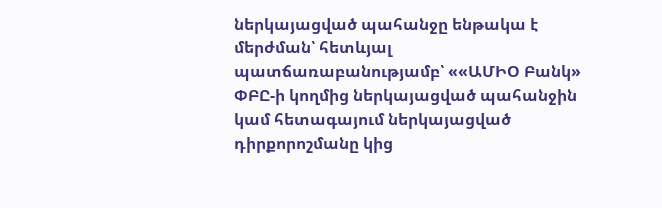ներկայացված պահանջը ենթակա է մերժման՝ հետևյալ պատճառաբանությամբ՝ ««ԱՄԻՕ Բանկ» ՓԲԸ-ի կողմից ներկայացված պահանջին կամ հետագայում ներկայացված դիրքորոշմանը կից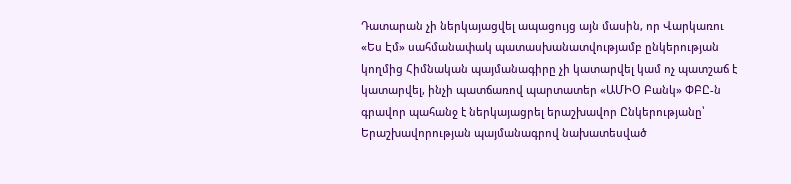Դատարան չի ներկայացվել ապացույց այն մասին, որ Վարկառու «Ես Էմ» սահմանափակ պատասխանատվությամբ ընկերության կողմից Հիմնական պայմանագիրը չի կատարվել կամ ոչ պատշաճ է կատարվել, ինչի պատճառով պարտատեր «ԱՄԻՕ Բանկ» ՓԲԸ-ն գրավոր պահանջ է ներկայացրել երաշխավոր Ընկերությանը՝ Երաշխավորության պայմանագրով նախատեսված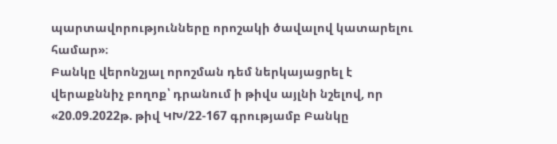պարտավորությունները որոշակի ծավալով կատարելու համար»։
Բանկը վերոնշյալ որոշման դեմ ներկայացրել է վերաքննիչ բողոք՝ դրանում ի թիվս այլնի նշելով, որ «20.09.2022թ. թիվ ԿԽ/22-167 գրությամբ Բանկը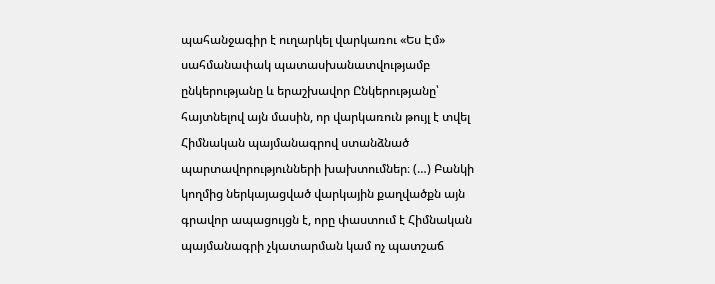պահանջագիր է ուղարկել վարկառու «Ես Էմ» սահմանափակ պատասխանատվությամբ ընկերությանը և երաշխավոր Ընկերությանը՝ հայտնելով այն մասին, որ վարկառուն թույլ է տվել Հիմնական պայմանագրով ստանձնած պարտավորությունների խախտումներ։ (…) Բանկի կողմից ներկայացված վարկային քաղվածքն այն գրավոր ապացույցն է, որը փաստում է Հիմնական պայմանագրի չկատարման կամ ոչ պատշաճ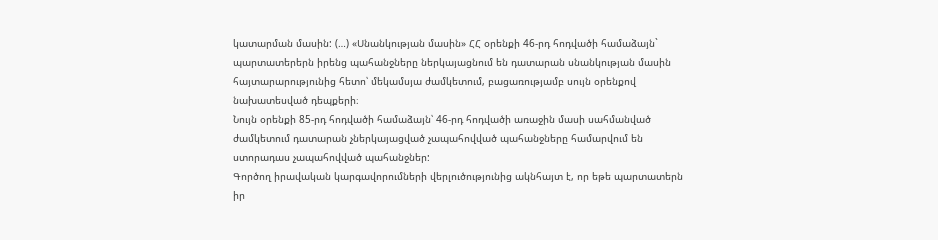կատարման մասին: (…) «Սնանկության մասին» ՀՀ օրենքի 46-րդ հոդվածի համաձայն` պարտատերերն իրենց պահանջները ներկայացնում են դատարան սնանկության մասին հայտարարությունից հետո՝ մեկամսյա ժամկետում, բացառությամբ սույն օրենքով նախատեսված դեպքերի։
Նույն օրենքի 85-րդ հոդվածի համաձայն՝ 46-րդ հոդվածի առաջին մասի սահմանված ժամկետում դատարան չներկայացված չապահովված պահանջները համարվում են ստորադաս չապահովված պահանջներ:
Գործող իրավական կարգավորումների վերլուծությունից ակնհայտ է, որ եթե պարտատերն իր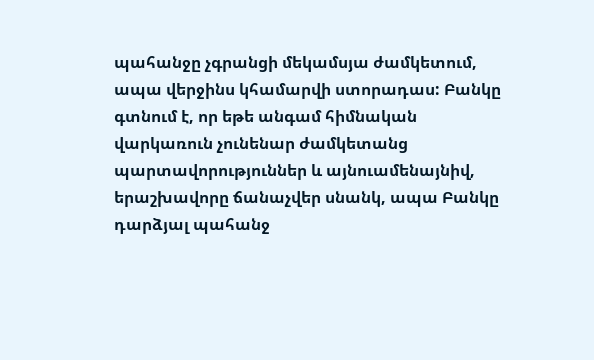պահանջը չգրանցի մեկամսյա ժամկետում, ապա վերջինս կհամարվի ստորադաս: Բանկը գտնում է, որ եթե անգամ հիմնական վարկառուն չունենար ժամկետանց պարտավորություններ և այնուամենայնիվ, երաշխավորը ճանաչվեր սնանկ, ապա Բանկը դարձյալ պահանջ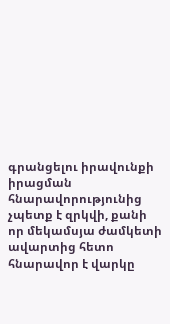գրանցելու իրավունքի իրացման հնարավորությունից չպետք է զրկվի, քանի որ մեկամսյա ժամկետի ավարտից հետո հնարավոր է վարկը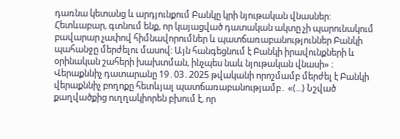դառնա կետանց և արդյունքում Բանկը կրի նյութական վնասներ:
Հետևաբար, գտնում ենք, որ կայացված դատական ակտը չի պարունակում բավարար չափով հիմնավորումներ և պատճառաբանություններ Բանկի պահանջը մերժելու մասով: Այն հանգեցնում է Բանկի իրավունքների և օրինական շահերի խախտման, ինչպես նաև նյութական վնասի» ։
Վերաքննիչ դատարանը 19․03․2025 թվականի որոշմամբ մերժել է Բանկի վերաքննիչ բողոքը հետևյալ պատճառաբանությամբ․ «(...) Նշված քաղվածքից ուղղակիորեն բխում է, որ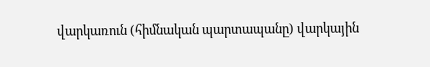վարկառուն (հիմնական պարտապանը) վարկային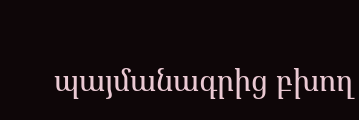պայմանագրից բխող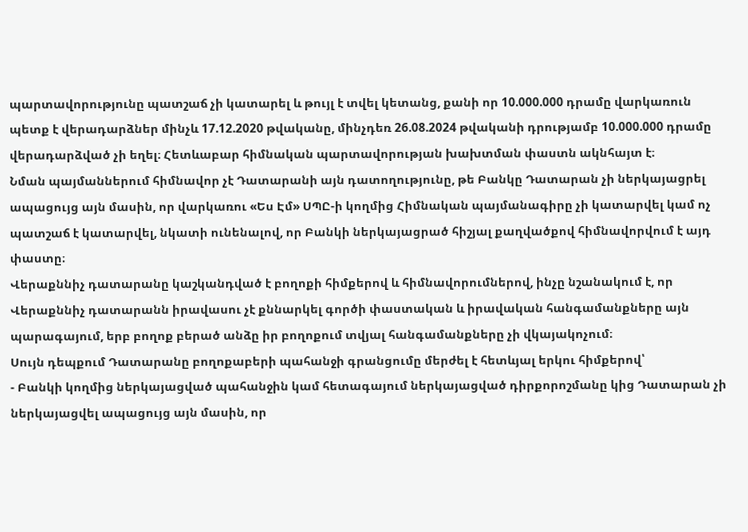պարտավորությունը պատշաճ չի կատարել և թույլ է տվել կետանց, քանի որ 10.000.000 դրամը վարկառուն պետք է վերադարձներ մինչև 17.12.2020 թվականը, մինչդեռ 26.08.2024 թվականի դրությամբ 10.000.000 դրամը վերադարձված չի եղել։ Հետևաբար հիմնական պարտավորության խախտման փաստն ակնհայտ է։
Նման պայմաններում հիմնավոր չէ Դատարանի այն դատողությունը, թե Բանկը Դատարան չի ներկայացրել ապացույց այն մասին, որ վարկառու «Ես Էմ» ՍՊԸ-ի կողմից Հիմնական պայմանագիրը չի կատարվել կամ ոչ պատշաճ է կատարվել, նկատի ունենալով, որ Բանկի ներկայացրած հիշյալ քաղվածքով հիմնավորվում է այդ փաստը։
Վերաքննիչ դատարանը կաշկանդված է բողոքի հիմքերով և հիմնավորումներով, ինչը նշանակում է, որ Վերաքննիչ դատարանն իրավասու չէ քննարկել գործի փաստական և իրավական հանգամանքները այն պարագայում, երբ բողոք բերած անձը իր բողոքում տվյալ հանգամանքները չի վկայակոչում։
Սույն դեպքում Դատարանը բողոքաբերի պահանջի գրանցումը մերժել է հետևյալ երկու հիմքերով՝
- Բանկի կողմից ներկայացված պահանջին կամ հետագայում ներկայացված դիրքորոշմանը կից Դատարան չի ներկայացվել ապացույց այն մասին, որ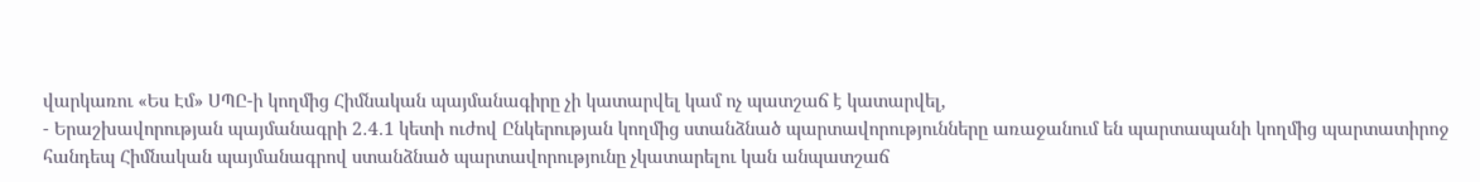վարկառու «Ես Էմ» ՍՊԸ-ի կողմից Հիմնական պայմանագիրը չի կատարվել կամ ոչ պատշաճ է կատարվել,
- Երաշխավորության պայմանագրի 2․4․1 կետի ուժով Ընկերության կողմից ստանձնած պարտավորությունները առաջանում են պարտապանի կողմից պարտատիրոջ հանդեպ Հիմնական պայմանագրով ստանձնած պարտավորությունը չկատարելու կան անպատշաճ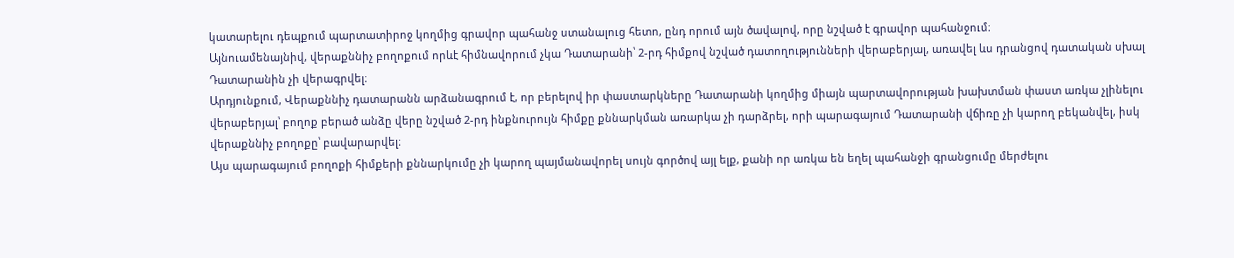կատարելու դեպքում պարտատիրոջ կողմից գրավոր պահանջ ստանալուց հետո, ընդ որում այն ծավալով, որը նշված է գրավոր պահանջում։
Այնուամենայնիվ, վերաքննիչ բողոքում որևէ հիմնավորում չկա Դատարանի՝ 2-րդ հիմքով նշված դատողությունների վերաբերյալ, առավել ևս դրանցով դատական սխալ Դատարանին չի վերագրվել։
Արդյունքում, Վերաքննիչ դատարանն արձանագրում է, որ բերելով իր փաստարկները Դատարանի կողմից միայն պարտավորության խախտման փաստ առկա չլինելու վերաբերյալ՝ բողոք բերած անձը վերը նշված 2-րդ ինքնուրույն հիմքը քննարկման առարկա չի դարձրել, որի պարագայում Դատարանի վճիռը չի կարող բեկանվել, իսկ վերաքննիչ բողոքը՝ բավարարվել։
Այս պարագայում բողոքի հիմքերի քննարկումը չի կարող պայմանավորել սույն գործով այլ ելք, քանի որ առկա են եղել պահանջի գրանցումը մերժելու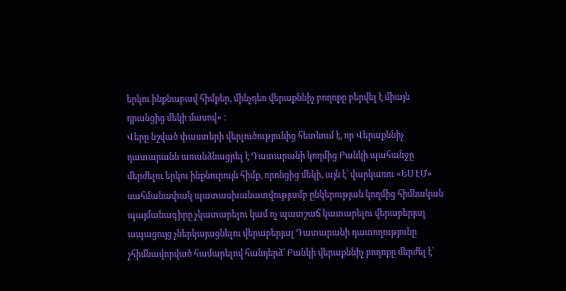երկու ինքնաբավ հիմքեր, մինչդեռ վերաքննիչ բողոքը բերվել է միայն դրանցից մեկի մասով» ։
Վերը նշված փաստերի վերլուծությունից հետևում է, որ Վերաքննիչ դատարանն առանձնացրել է Դատարանի կողմից Բանկի պահանջը մերժելու երկու ինքնուրույն հիմք, որոնցից մեկի, այն է՝ վարկառու «ԵՍ ԷՄ» սահմանափակ պատասխանատվությամբ ընկերության կողմից հիմնական պայմանագիրը չկատարելու կամ ոչ պատշաճ կատարելու վերաբերյալ ապացույց չներկայացնելու վերաբերյալ Դատարանի դատողությունը չհիմնավորված համարելով հանդերձ՝ Բանկի վերաքննիչ բողոքը մերժել է՝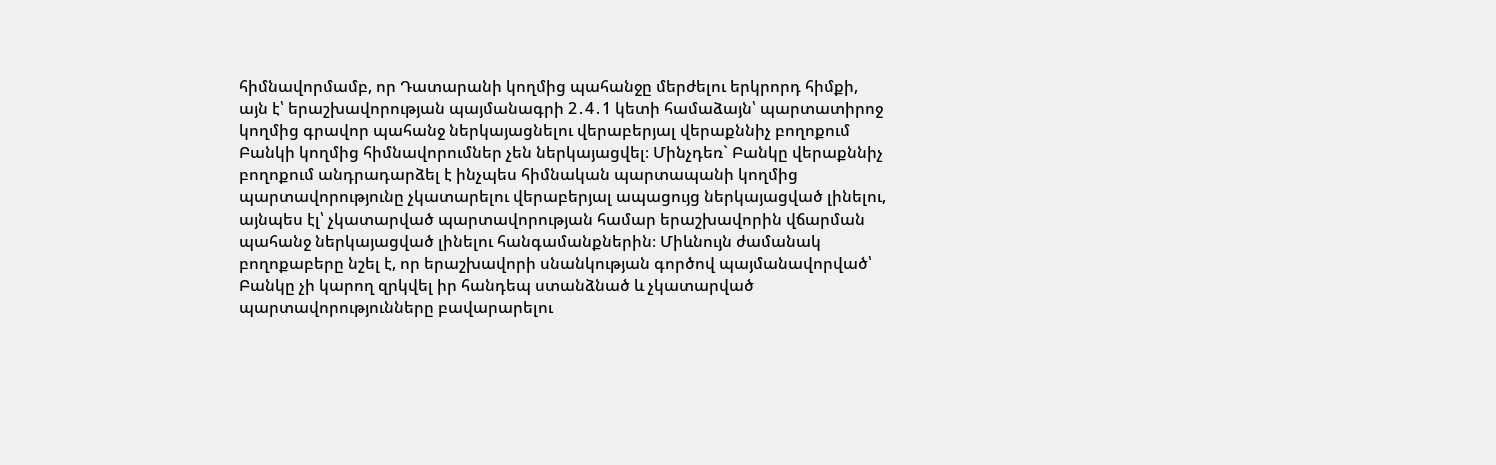հիմնավորմամբ, որ Դատարանի կողմից պահանջը մերժելու երկրորդ հիմքի, այն է՝ երաշխավորության պայմանագրի 2․4․1 կետի համաձայն՝ պարտատիրոջ կողմից գրավոր պահանջ ներկայացնելու վերաբերյալ վերաքննիչ բողոքում Բանկի կողմից հիմնավորումներ չեն ներկայացվել։ Մինչդեռ` Բանկը վերաքննիչ բողոքում անդրադարձել է ինչպես հիմնական պարտապանի կողմից պարտավորությունը չկատարելու վերաբերյալ ապացույց ներկայացված լինելու, այնպես էլ՝ չկատարված պարտավորության համար երաշխավորին վճարման պահանջ ներկայացված լինելու հանգամանքներին։ Միևնույն ժամանակ բողոքաբերը նշել է, որ երաշխավորի սնանկության գործով պայմանավորված՝ Բանկը չի կարող զրկվել իր հանդեպ ստանձնած և չկատարված պարտավորությունները բավարարելու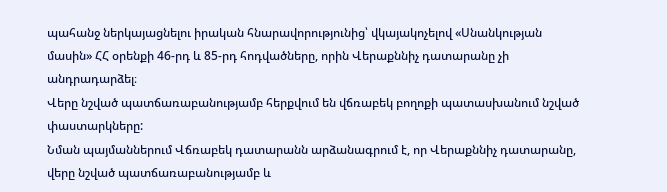պահանջ ներկայացնելու իրական հնարավորությունից՝ վկայակոչելով «Սնանկության մասին» ՀՀ օրենքի 46-րդ և 85-րդ հոդվածները, որին Վերաքննիչ դատարանը չի անդրադարձել։
Վերը նշված պատճառաբանությամբ հերքվում են վճռաբեկ բողոքի պատասխանում նշված փաստարկները:
Նման պայմաններում Վճռաբեկ դատարանն արձանագրում է, որ Վերաքննիչ դատարանը, վերը նշված պատճառաբանությամբ և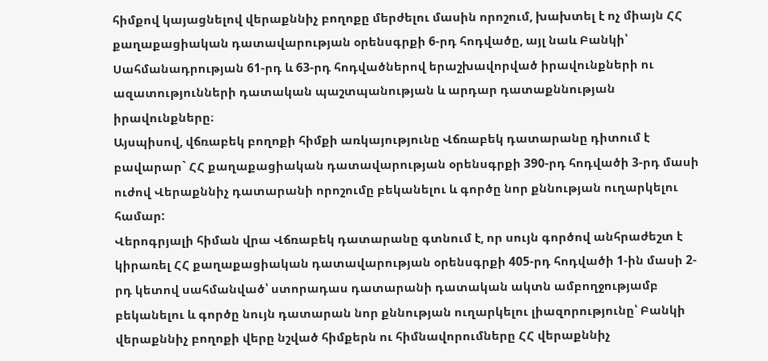հիմքով կայացնելով վերաքննիչ բողոքը մերժելու մասին որոշում, խախտել է ոչ միայն ՀՀ քաղաքացիական դատավարության օրենսգրքի 6-րդ հոդվածը, այլ նաև Բանկի՝ Սահմանադրության 61-րդ և 63-րդ հոդվածներով երաշխավորված իրավունքների ու ազատությունների դատական պաշտպանության և արդար դատաքննության իրավունքները։
Այսպիսով, վճռաբեկ բողոքի հիմքի առկայությունը Վճռաբեկ դատարանը դիտում է բավարար` ՀՀ քաղաքացիական դատավարության օրենսգրքի 390-րդ հոդվածի 3-րդ մասի ուժով Վերաքննիչ դատարանի որոշումը բեկանելու և գործը նոր քննության ուղարկելու համար:
Վերոգրյալի հիման վրա Վճռաբեկ դատարանը գտնում է, որ սույն գործով անհրաժեշտ է կիրառել ՀՀ քաղաքացիական դատավարության օրենսգրքի 405-րդ հոդվածի 1-ին մասի 2-րդ կետով սահմանված՝ ստորադաս դատարանի դատական ակտն ամբողջությամբ բեկանելու և գործը նույն դատարան նոր քննության ուղարկելու լիազորությունը՝ Բանկի վերաքննիչ բողոքի վերը նշված հիմքերն ու հիմնավորումները ՀՀ վերաքննիչ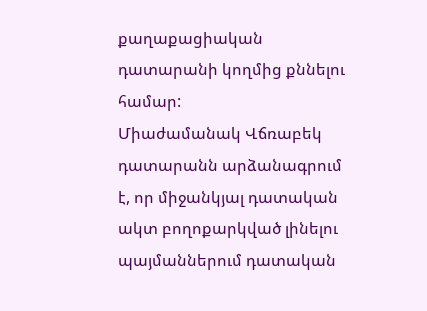քաղաքացիական դատարանի կողմից քննելու համար:
Միաժամանակ Վճռաբեկ դատարանն արձանագրում է, որ միջանկյալ դատական ակտ բողոքարկված լինելու պայմաններում դատական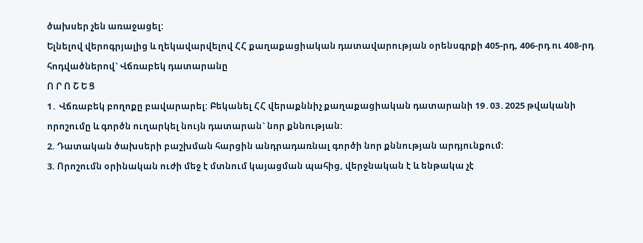ծախսեր չեն առաջացել:
Ելնելով վերոգրյալից և ղեկավարվելով ՀՀ քաղաքացիական դատավարության օրենսգրքի 405-րդ, 406-րդ ու 408-րդ հոդվածներով` Վճռաբեկ դատարանը
Ո Ր Ո Շ Ե Ց
1․ Վճռաբեկ բողոքը բավարարել: Բեկանել ՀՀ վերաքննիչ քաղաքացիական դատարանի 19․03․2025 թվականի որոշումը և գործն ուղարկել նույն դատարան` նոր քննության:
2. Դատական ծախսերի բաշխման հարցին անդրադառնալ գործի նոր քննության արդյունքում:
3. Որոշումն օրինական ուժի մեջ է մտնում կայացման պահից, վերջնական է և ենթակա չէ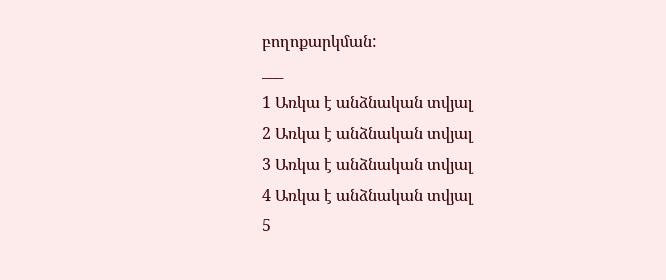բողոքարկման:
___
1 Առկա է անձնական տվյալ
2 Առկա է անձնական տվյալ
3 Առկա է անձնական տվյալ
4 Առկա է անձնական տվյալ
5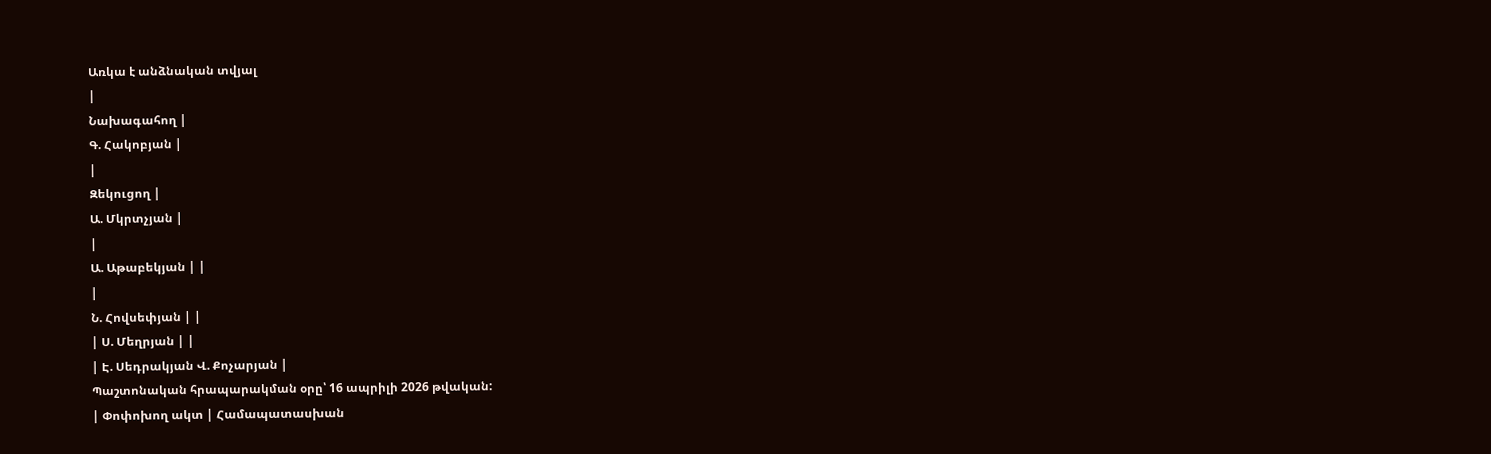Առկա է անձնական տվյալ
|
Նախագահող |
Գ. Հակոբյան |
|
Զեկուցող |
Ա. Մկրտչյան |
|
Ա. Աթաբեկյան | |
|
Ն. Հովսեփյան | |
| Ս. Մեղրյան | |
| Է. Սեդրակյան Վ. Քոչարյան |
Պաշտոնական հրապարակման օրը՝ 16 ապրիլի 2026 թվական:
| Փոփոխող ակտ | Համապատասխան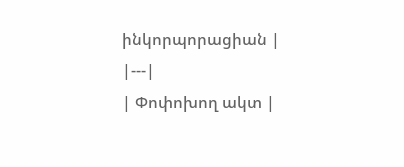ինկորպորացիան |
|---|
| Փոփոխող ակտ |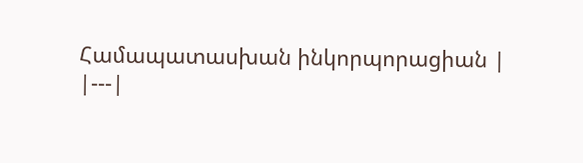Համապատասխան ինկորպորացիան |
|---|